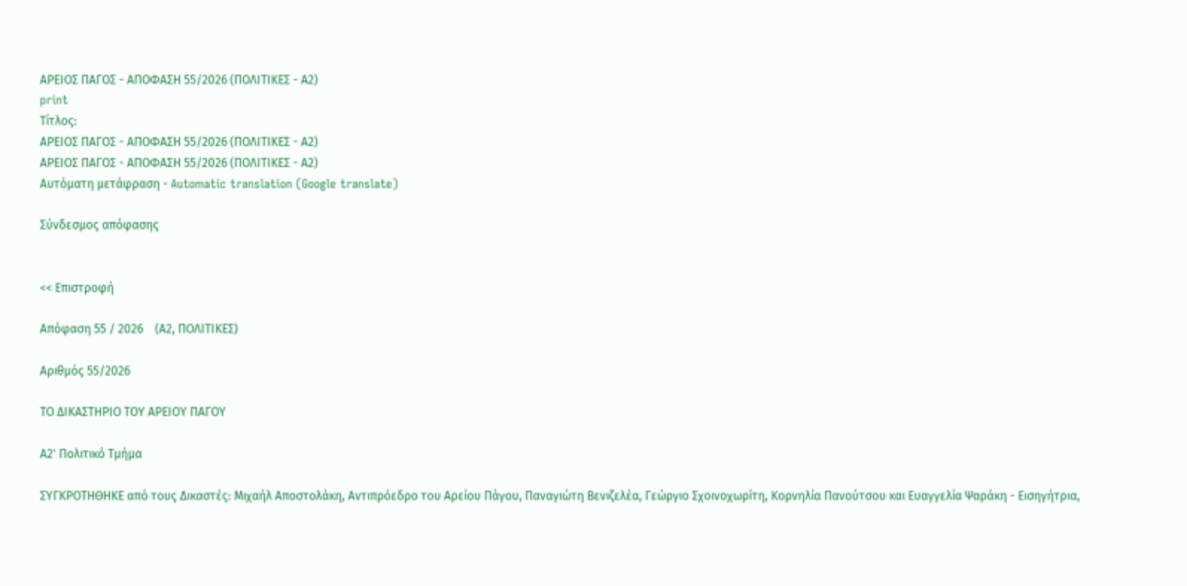ΑΡΕΙΟΣ ΠΑΓΟΣ - ΑΠΟΦΑΣΗ 55/2026 (ΠΟΛΙΤΙΚΕΣ - Α2)
print
Τίτλος:
ΑΡΕΙΟΣ ΠΑΓΟΣ - ΑΠΟΦΑΣΗ 55/2026 (ΠΟΛΙΤΙΚΕΣ - Α2)
ΑΡΕΙΟΣ ΠΑΓΟΣ - ΑΠΟΦΑΣΗ 55/2026 (ΠΟΛΙΤΙΚΕΣ - Α2)
Αυτόματη μετάφραση - Automatic translation (Google translate)

Σύνδεσμος απόφασης


<< Επιστροφή

Απόφαση 55 / 2026    (Α2, ΠΟΛΙΤΙΚΕΣ)

Αριθμός 55/2026

ΤΟ ΔΙΚΑΣΤΗΡΙΟ ΤΟΥ ΑΡΕΙΟΥ ΠΑΓΟΥ

Α2' Πολιτικό Τμήμα

ΣΥΓΚΡΟΤΗΘΗΚΕ από τους Δικαστές: Μιχαήλ Αποστολάκη, Αντιπρόεδρο του Αρείου Πάγου, Παναγιώτη Βενιζελέα, Γεώργιο Σχοινοχωρίτη, Κορνηλία Πανούτσου και Ευαγγελία Ψαράκη - Εισηγήτρια,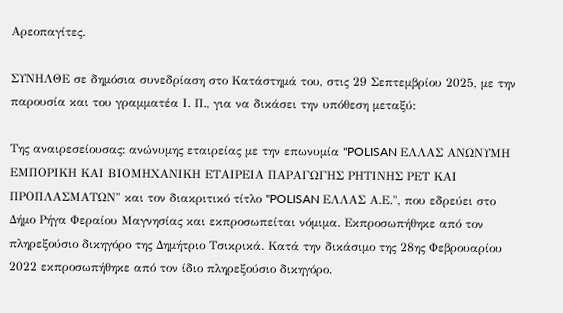Αρεοπαγίτες.

ΣΥΝΗΛΘΕ σε δημόσια συνεδρίαση στο Κατάστημά του, στις 29 Σεπτεμβρίου 2025, με την παρουσία και του γραμματέα Ι. Π., για να δικάσει την υπόθεση μεταξύ:

Της αναιρεσείουσας: ανώνυμης εταιρείας με την επωνυμία "POLISAN ΕΛΛΑΣ ΑΝΩΝΥΜΗ ΕΜΠΟΡΙΚΗ ΚΑΙ ΒΙΟΜΗΧΑΝΙΚΗ ΕΤΑΙΡΕΙΑ ΠΑΡΑΓΩΓΗΣ ΡΗΤΙΝΗΣ ΡΕΤ ΚΑΙ ΠΡΟΠΛΑΣΜΑΤΩΝ" και τον διακριτικό τίτλο "POLISAN ΕΛΛΑΣ Α.Ε.", που εδρεύει στο Δήμο Ρήγα Φεραίου Μαγνησίας και εκπροσωπείται νόμιμα. Εκπροσωπήθηκε από τον πληρεξούσιο δικηγόρο της Δημήτριο Τσικρικά. Κατά την δικάσιμο της 28ης Φεβρουαρίου 2022 εκπροσωπήθηκε από τον ίδιο πληρεξούσιο δικηγόρο.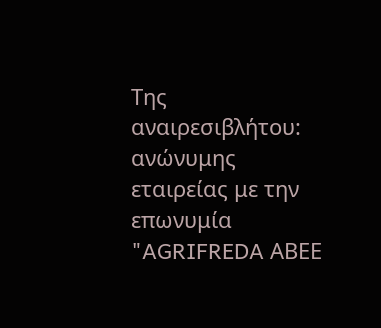Της αναιρεσιβλήτου: ανώνυμης εταιρείας με την επωνυμία "AGRIFREDA ΑΒΕΕ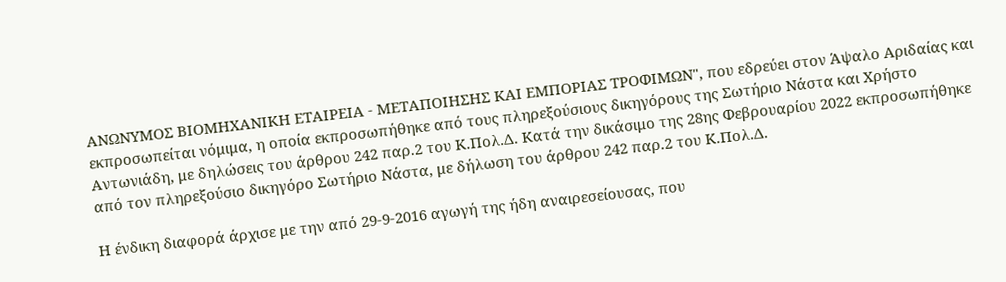ΑΝΩΝΥΜΟΣ ΒΙΟΜΗΧΑΝΙΚΗ ΕΤΑΙΡΕΙΑ - ΜΕΤΑΠΟΙΗΣΗΣ ΚΑΙ ΕΜΠΟΡΙΑΣ ΤΡΟΦΙΜΩΝ", που εδρεύει στον Άψαλο Αριδαίας και εκπροσωπείται νόμιμα, η οποία εκπροσωπήθηκε από τους πληρεξούσιους δικηγόρους της Σωτήριο Νάστα και Χρήστο Αντωνιάδη, με δηλώσεις του άρθρου 242 παρ.2 του Κ.Πολ.Δ. Κατά την δικάσιμο της 28ης Φεβρουαρίου 2022 εκπροσωπήθηκε από τον πληρεξούσιο δικηγόρο Σωτήριο Νάστα, με δήλωση του άρθρου 242 παρ.2 του Κ.Πολ.Δ.

Η ένδικη διαφορά άρχισε με την από 29-9-2016 αγωγή της ήδη αναιρεσείουσας, που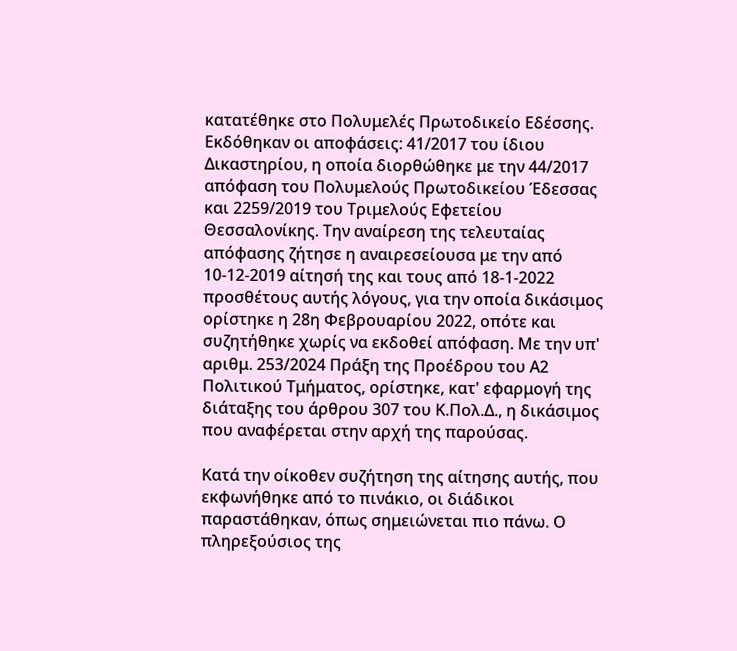κατατέθηκε στο Πολυμελές Πρωτοδικείο Εδέσσης. Εκδόθηκαν οι αποφάσεις: 41/2017 του ίδιου Δικαστηρίου, η οποία διορθώθηκε με την 44/2017 απόφαση του Πολυμελούς Πρωτοδικείου Έδεσσας και 2259/2019 του Τριμελούς Εφετείου Θεσσαλονίκης. Την αναίρεση της τελευταίας απόφασης ζήτησε η αναιρεσείουσα με την από 10-12-2019 αίτησή της και τους από 18-1-2022 προσθέτους αυτής λόγους, για την οποία δικάσιμος ορίστηκε η 28η Φεβρουαρίου 2022, οπότε και συζητήθηκε χωρίς να εκδοθεί απόφαση. Με την υπ' αριθμ. 253/2024 Πράξη της Προέδρου του Α2 Πολιτικού Τμήματος, ορίστηκε, κατ' εφαρμογή της διάταξης του άρθρου 307 του Κ.Πολ.Δ., η δικάσιμος που αναφέρεται στην αρχή της παρούσας.

Κατά την οίκοθεν συζήτηση της αίτησης αυτής, που εκφωνήθηκε από το πινάκιο, οι διάδικοι παραστάθηκαν, όπως σημειώνεται πιο πάνω. Ο πληρεξούσιος της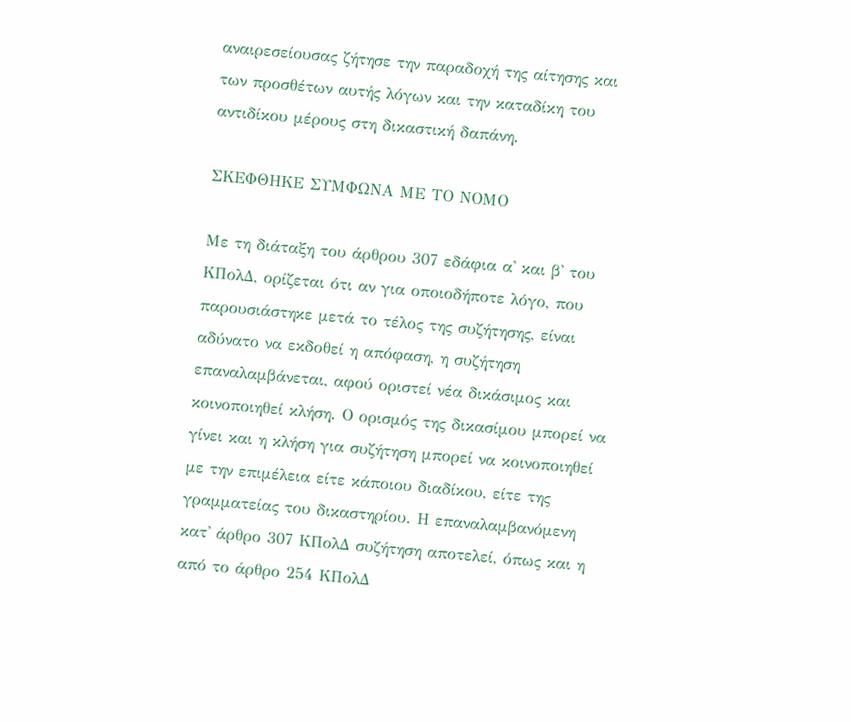αναιρεσείουσας ζήτησε την παραδοχή της αίτησης και των προσθέτων αυτής λόγων και την καταδίκη του αντιδίκου μέρους στη δικαστική δαπάνη.

ΣΚΕΦΘΗΚΕ ΣΥΜΦΩΝΑ ΜΕ ΤΟ ΝΟΜΟ

Με τη διάταξη του άρθρου 307 εδάφια α' και β' του ΚΠολΔ, ορίζεται ότι αν για οποιοδήποτε λόγο, που παρουσιάστηκε μετά το τέλος της συζήτησης, είναι αδύνατο να εκδοθεί η απόφαση, η συζήτηση επαναλαμβάνεται, αφού οριστεί νέα δικάσιμος και κοινοποιηθεί κλήση. Ο ορισμός της δικασίμου μπορεί να γίνει και η κλήση για συζήτηση μπορεί να κοινοποιηθεί με την επιμέλεια είτε κάποιου διαδίκου, είτε της γραμματείας του δικαστηρίου. Η επαναλαμβανόμενη κατ' άρθρο 307 ΚΠολΔ συζήτηση αποτελεί, όπως και η από το άρθρο 254 ΚΠολΔ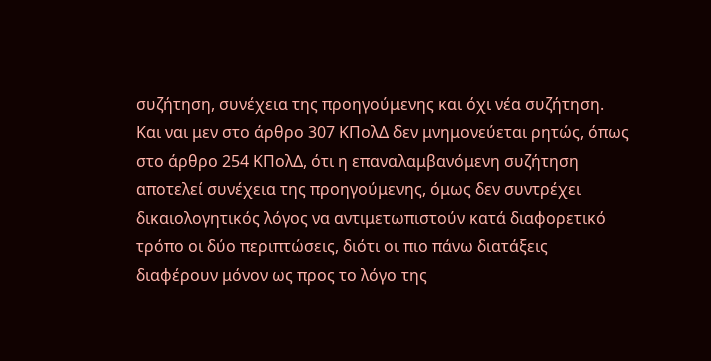συζήτηση, συνέχεια της προηγούμενης και όχι νέα συζήτηση. Και ναι μεν στο άρθρο 307 ΚΠολΔ δεν μνημονεύεται ρητώς, όπως στο άρθρο 254 ΚΠολΔ, ότι η επαναλαμβανόμενη συζήτηση αποτελεί συνέχεια της προηγούμενης, όμως δεν συντρέχει δικαιολογητικός λόγος να αντιμετωπιστούν κατά διαφορετικό τρόπο οι δύο περιπτώσεις, διότι οι πιο πάνω διατάξεις διαφέρουν μόνον ως προς το λόγο της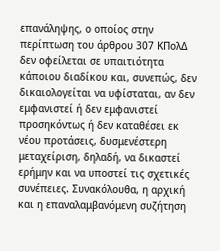επανάληψης, ο οποίος στην περίπτωση του άρθρου 307 ΚΠολΔ δεν οφείλεται σε υπαιτιότητα κάποιου διαδίκου και, συνεπώς, δεν δικαιολογείται να υφίσταται, αν δεν εμφανιστεί ή δεν εμφανιστεί προσηκόντως ή δεν καταθέσει εκ νέου προτάσεις, δυσμενέστερη μεταχείριση, δηλαδή, να δικαστεί ερήμην και να υποστεί τις σχετικές συνέπειες. Συνακόλουθα, η αρχική και η επαναλαμβανόμενη συζήτηση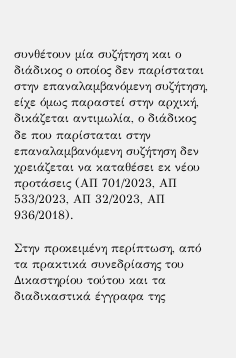συνθέτουν μία συζήτηση και ο διάδικος ο οποίος δεν παρίσταται στην επαναλαμβανόμενη συζήτηση, είχε όμως παραστεί στην αρχική, δικάζεται αντιμωλία, ο διάδικος δε που παρίσταται στην επαναλαμβανόμενη συζήτηση δεν χρειάζεται να καταθέσει εκ νέου προτάσεις (ΑΠ 701/2023, ΑΠ 533/2023, ΑΠ 32/2023, ΑΠ 936/2018).

Στην προκειμένη περίπτωση, από τα πρακτικά συνεδρίασης του Δικαστηρίου τούτου και τα διαδικαστικά έγγραφα της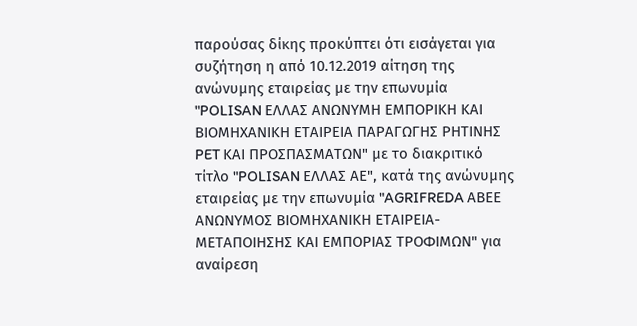παρούσας δίκης προκύπτει ότι εισάγεται για συζήτηση η από 10.12.2019 αίτηση της ανώνυμης εταιρείας με την επωνυμία "POLISAN ΕΛΛΑΣ ΑΝΩΝΥΜΗ ΕΜΠΟΡΙΚΗ ΚΑΙ ΒΙΟΜΗΧΑΝΙΚΗ ΕΤΑΙΡΕΙΑ ΠΑΡΑΓΩΓΗΣ ΡΗΤΙΝΗΣ PET ΚΑΙ ΠΡΟΣΠΑΣΜΑΤΩΝ" με το διακριτικό τίτλο "POLISAN ΕΛΛΑΣ ΑΕ", κατά της ανώνυμης εταιρείας με την επωνυμία "AGRIFREDA ΑΒΕΕ ΑΝΩΝΥΜΟΣ ΒΙΟΜΗΧΑΝΙΚΗ ΕΤΑΙΡΕΙΑ-ΜΕΤΑΠΟΙΗΣΗΣ ΚΑΙ ΕΜΠΟΡΙΑΣ ΤΡΟΦΙΜΩΝ" για αναίρεση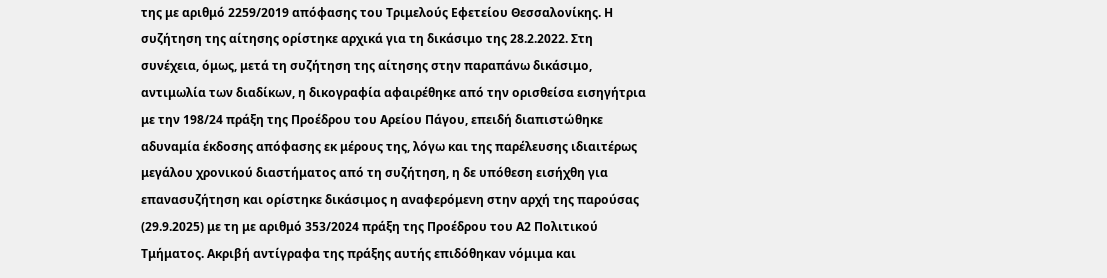της με αριθμό 2259/2019 απόφασης του Τριμελούς Εφετείου Θεσσαλονίκης. Η συζήτηση της αίτησης ορίστηκε αρχικά για τη δικάσιμο της 28.2.2022. Στη συνέχεια, όμως, μετά τη συζήτηση της αίτησης στην παραπάνω δικάσιμο, αντιμωλία των διαδίκων, η δικογραφία αφαιρέθηκε από την ορισθείσα εισηγήτρια με την 198/24 πράξη της Προέδρου του Αρείου Πάγου, επειδή διαπιστώθηκε αδυναμία έκδοσης απόφασης εκ μέρους της, λόγω και της παρέλευσης ιδιαιτέρως μεγάλου χρονικού διαστήματος από τη συζήτηση, η δε υπόθεση εισήχθη για επανασυζήτηση και ορίστηκε δικάσιμος η αναφερόμενη στην αρχή της παρούσας (29.9.2025) με τη με αριθμό 353/2024 πράξη της Προέδρου του Α2 Πολιτικού Τμήματος. Ακριβή αντίγραφα της πράξης αυτής επιδόθηκαν νόμιμα και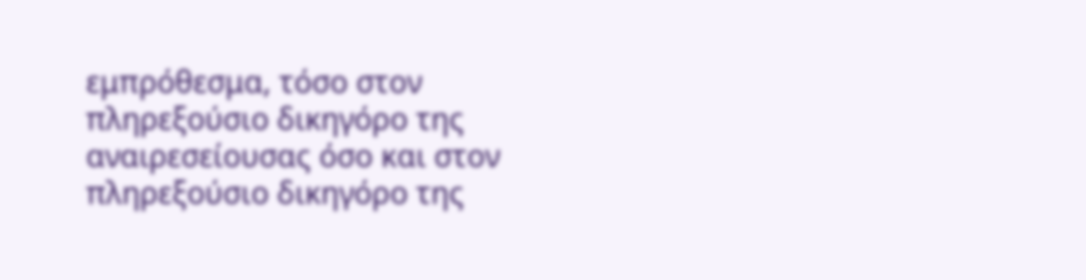εμπρόθεσμα, τόσο στον πληρεξούσιο δικηγόρο της αναιρεσείουσας όσο και στον πληρεξούσιο δικηγόρο της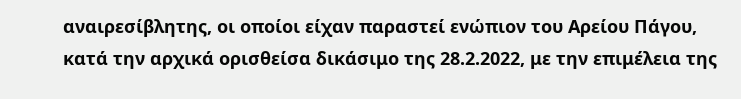αναιρεσίβλητης, οι οποίοι είχαν παραστεί ενώπιον του Αρείου Πάγου, κατά την αρχικά ορισθείσα δικάσιμο της 28.2.2022, με την επιμέλεια της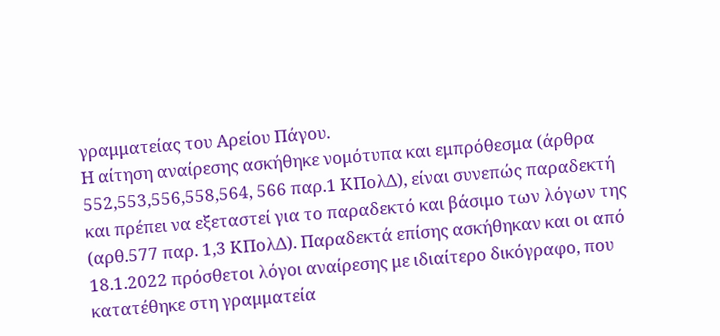γραμματείας του Αρείου Πάγου.
Η αίτηση αναίρεσης ασκήθηκε νομότυπα και εμπρόθεσμα (άρθρα 552,553,556,558,564, 566 παρ.1 ΚΠολΔ), είναι συνεπώς παραδεκτή και πρέπει να εξεταστεί για το παραδεκτό και βάσιμο των λόγων της (αρθ.577 παρ. 1,3 ΚΠολΔ). Παραδεκτά επίσης ασκήθηκαν και οι από 18.1.2022 πρόσθετοι λόγοι αναίρεσης με ιδιαίτερο δικόγραφο, που κατατέθηκε στη γραμματεία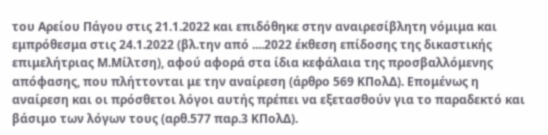του Αρείου Πάγου στις 21.1.2022 και επιδόθηκε στην αναιρεσίβλητη νόμιμα και εμπρόθεσμα στις 24.1.2022 (βλ.την από ....2022 έκθεση επίδοσης της δικαστικής επιμελήτριας Μ.Μίλτση), αφού αφορά στα ίδια κεφάλαια της προσβαλλόμενης απόφασης, που πλήττονται με την αναίρεση (άρθρο 569 ΚΠολΔ). Επομένως η αναίρεση και οι πρόσθετοι λόγοι αυτής πρέπει να εξετασθούν για το παραδεκτό και βάσιμο των λόγων τους (αρθ.577 παρ.3 ΚΠολΔ).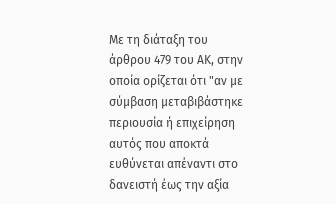Με τη διάταξη του άρθρου 479 του ΑΚ, στην οποία ορίζεται ότι "αν με σύμβαση μεταβιβάστηκε περιουσία ή επιχείρηση αυτός που αποκτά ευθύνεται απέναντι στο δανειστή έως την αξία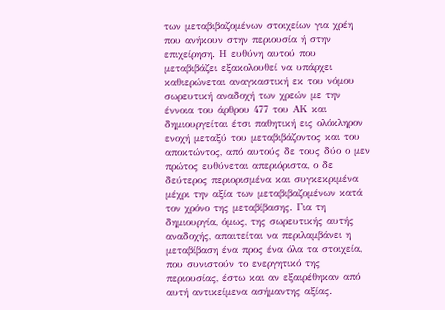των μεταβιβαζομένων στοιχείων για χρέη που ανήκουν στην περιουσία ή στην επιχείρηση. Η ευθύνη αυτού που μεταβιβάζει εξακολουθεί να υπάρχει καθιερώνεται αναγκαστική εκ του νόμου σωρευτική αναδοχή των χρεών με την έννοια του άρθρου 477 του ΑΚ και δημιουργείται έτσι παθητική εις ολόκληρον ενοχή μεταξύ του μεταβιβάζοντος και του αποκτώντος, από αυτούς δε τους δύο ο μεν πρώτος ευθύνεται απεριόριστα, ο δε δεύτερος περιορισμένα και συγκεκριμένα μέχρι την αξία των μεταβιβαζομένων κατά τον χρόνο της μεταβίβασης. Για τη δημιουργία, όμως, της σωρευτικής αυτής αναδοχής, απαιτείται να περιλαμβάνει η μεταβίβαση ένα προς ένα όλα τα στοιχεία, που συνιστούν το ενεργητικό της περιουσίας, έστω και αν εξαιρέθηκαν από αυτή αντικείμενα ασήμαντης αξίας.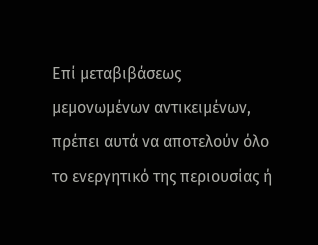Επί μεταβιβάσεως μεμονωμένων αντικειμένων, πρέπει αυτά να αποτελούν όλο το ενεργητικό της περιουσίας ή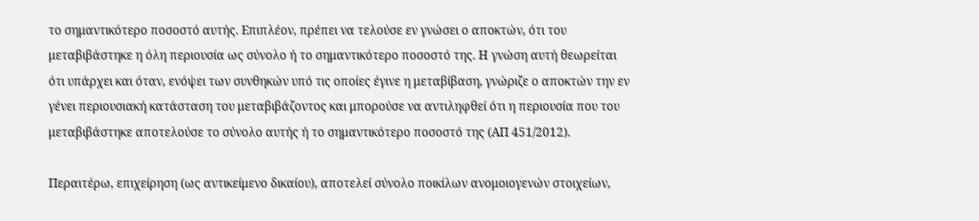το σημαντικότερο ποσοστό αυτής. Επιπλέον, πρέπει να τελούσε εν γνώσει ο αποκτών, ότι του μεταβιβάστηκε η όλη περιουσία ως σύνολο ή το σημαντικότερο ποσοστό της. Η γνώση αυτή θεωρείται ότι υπάρχει και όταν, ενόψει των συνθηκών υπό τις οποίες έγινε η μεταβίβαση, γνώριζε ο αποκτών την εν γένει περιουσιακή κατάσταση του μεταβιβάζοντος και μπορούσε να αντιληφθεί ότι η περιουσία που του μεταβιβάστηκε αποτελούσε το σύνολο αυτής ή το σημαντικότερο ποσοστό της (ΑΠ 451/2012).

Περαιτέρω, επιχείρηση (ως αντικείμενο δικαίου), αποτελεί σύνολο ποικίλων ανομοιογενών στοιχείων,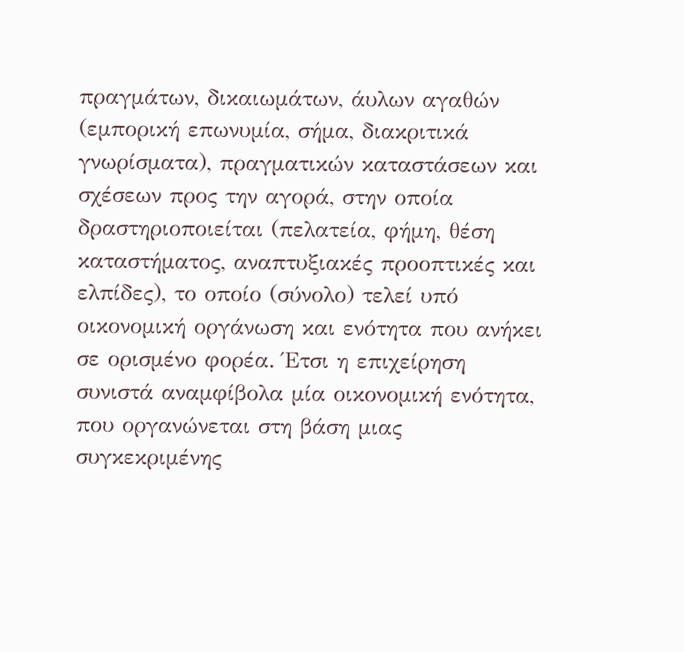πραγμάτων, δικαιωμάτων, άυλων αγαθών (εμπορική επωνυμία, σήμα, διακριτικά γνωρίσματα), πραγματικών καταστάσεων και σχέσεων προς την αγορά, στην οποία δραστηριοποιείται (πελατεία, φήμη, θέση καταστήματος, αναπτυξιακές προοπτικές και ελπίδες), το οποίο (σύνολο) τελεί υπό οικονομική οργάνωση και ενότητα που ανήκει σε ορισμένο φορέα. Έτσι η επιχείρηση συνιστά αναμφίβολα μία οικονομική ενότητα, που οργανώνεται στη βάση μιας συγκεκριμένης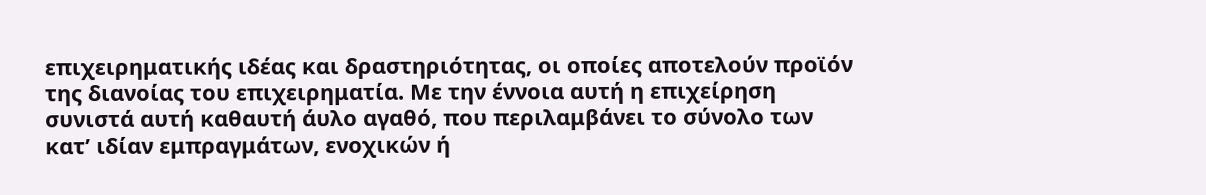επιχειρηματικής ιδέας και δραστηριότητας, οι οποίες αποτελούν προϊόν της διανοίας του επιχειρηματία. Με την έννοια αυτή η επιχείρηση συνιστά αυτή καθαυτή άυλο αγαθό, που περιλαμβάνει το σύνολο των κατ’ ιδίαν εμπραγμάτων, ενοχικών ή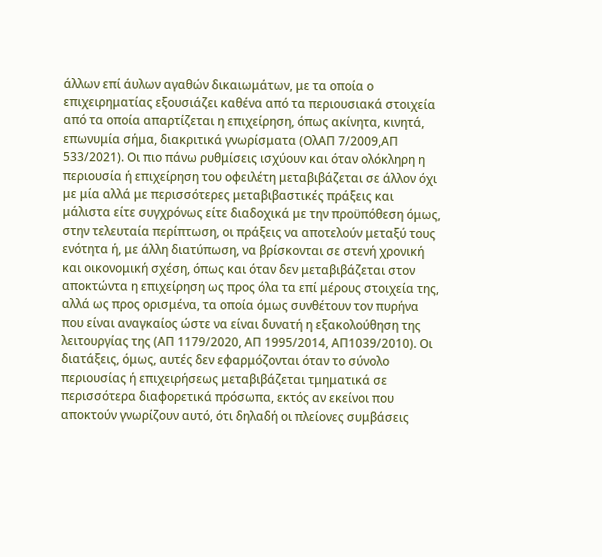άλλων επί άυλων αγαθών δικαιωμάτων, με τα οποία ο επιχειρηματίας εξουσιάζει καθένα από τα περιουσιακά στοιχεία από τα οποία απαρτίζεται η επιχείρηση, όπως ακίνητα, κινητά, επωνυμία σήμα, διακριτικά γνωρίσματα (ΟλΑΠ 7/2009,ΑΠ 533/2021). Οι πιο πάνω ρυθμίσεις ισχύουν και όταν ολόκληρη η περιουσία ή επιχείρηση του οφειλέτη μεταβιβάζεται σε άλλον όχι με μία αλλά με περισσότερες μεταβιβαστικές πράξεις και μάλιστα είτε συγχρόνως είτε διαδοχικά με την προϋπόθεση όμως, στην τελευταία περίπτωση, οι πράξεις να αποτελούν μεταξύ τους ενότητα ή, με άλλη διατύπωση, να βρίσκονται σε στενή χρονική και οικονομική σχέση, όπως και όταν δεν μεταβιβάζεται στον αποκτώντα η επιχείρηση ως προς όλα τα επί μέρους στοιχεία της, αλλά ως προς ορισμένα, τα οποία όμως συνθέτουν τον πυρήνα που είναι αναγκαίος ώστε να είναι δυνατή η εξακολούθηση της λειτουργίας της (ΑΠ 1179/2020, ΑΠ 1995/2014, ΑΠ1039/2010). Οι διατάξεις, όμως, αυτές δεν εφαρμόζονται όταν το σύνολο περιουσίας ή επιχειρήσεως μεταβιβάζεται τμηματικά σε περισσότερα διαφορετικά πρόσωπα, εκτός αν εκείνοι που αποκτούν γνωρίζουν αυτό, ότι δηλαδή οι πλείονες συμβάσεις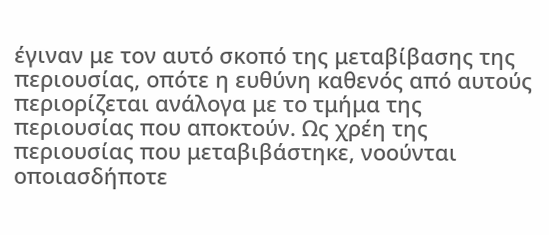έγιναν με τον αυτό σκοπό της μεταβίβασης της περιουσίας, οπότε η ευθύνη καθενός από αυτούς περιορίζεται ανάλογα με το τμήμα της περιουσίας που αποκτούν. Ως χρέη της περιουσίας που μεταβιβάστηκε, νοούνται οποιασδήποτε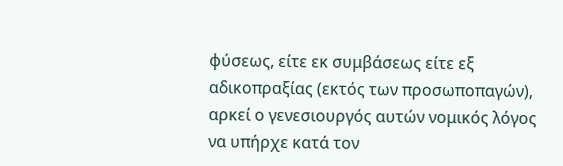φύσεως, είτε εκ συμβάσεως είτε εξ αδικοπραξίας (εκτός των προσωποπαγών), αρκεί ο γενεσιουργός αυτών νομικός λόγος να υπήρχε κατά τον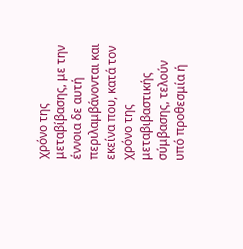χρόνο της μεταβίβασης, με την έννοια δε αυτή περιλαμβάνονται και εκείνα που, κατά τον χρόνο της μεταβιβαστικής σύμβασης, τελούν υπό προθεσμία ή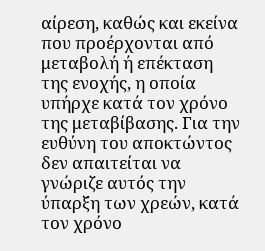αίρεση, καθώς και εκείνα που προέρχονται από μεταβολή ή επέκταση της ενοχής, η οποία υπήρχε κατά τον χρόνο της μεταβίβασης. Για την ευθύνη του αποκτώντος δεν απαιτείται να γνώριζε αυτός την ύπαρξη των χρεών, κατά τον χρόνο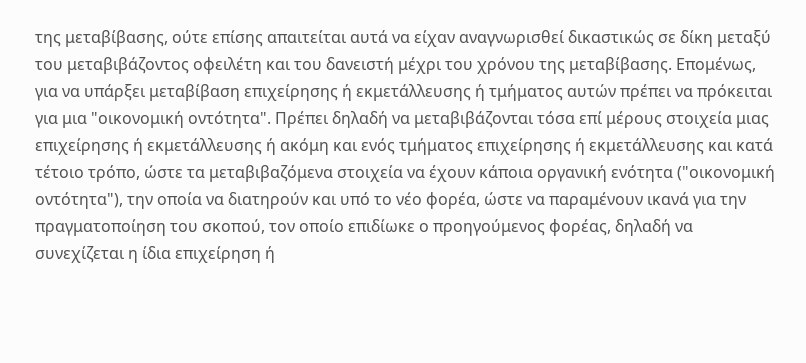της μεταβίβασης, ούτε επίσης απαιτείται αυτά να είχαν αναγνωρισθεί δικαστικώς σε δίκη μεταξύ του μεταβιβάζοντος οφειλέτη και του δανειστή μέχρι του χρόνου της μεταβίβασης. Επομένως, για να υπάρξει μεταβίβαση επιχείρησης ή εκμετάλλευσης ή τμήματος αυτών πρέπει να πρόκειται για μια "οικονομική οντότητα". Πρέπει δηλαδή να μεταβιβάζονται τόσα επί μέρους στοιχεία μιας επιχείρησης ή εκμετάλλευσης ή ακόμη και ενός τμήματος επιχείρησης ή εκμετάλλευσης και κατά τέτοιο τρόπο, ώστε τα μεταβιβαζόμενα στοιχεία να έχουν κάποια οργανική ενότητα ("οικονομική οντότητα"), την οποία να διατηρούν και υπό το νέο φορέα, ώστε να παραμένουν ικανά για την πραγματοποίηση του σκοπού, τον οποίο επιδίωκε ο προηγούμενος φορέας, δηλαδή να συνεχίζεται η ίδια επιχείρηση ή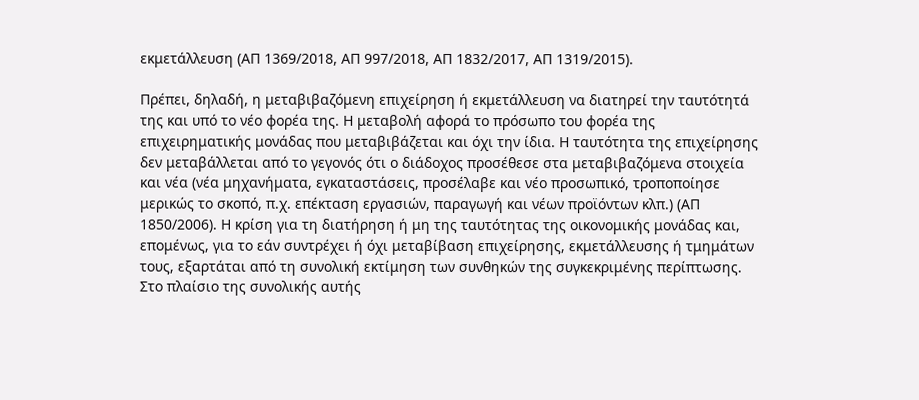εκμετάλλευση (ΑΠ 1369/2018, ΑΠ 997/2018, ΑΠ 1832/2017, ΑΠ 1319/2015).

Πρέπει, δηλαδή, η μεταβιβαζόμενη επιχείρηση ή εκμετάλλευση να διατηρεί την ταυτότητά της και υπό το νέο φορέα της. Η μεταβολή αφορά το πρόσωπο του φορέα της επιχειρηματικής μονάδας που μεταβιβάζεται και όχι την ίδια. Η ταυτότητα της επιχείρησης δεν μεταβάλλεται από το γεγονός ότι ο διάδοχος προσέθεσε στα μεταβιβαζόμενα στοιχεία και νέα (νέα μηχανήματα, εγκαταστάσεις, προσέλαβε και νέο προσωπικό, τροποποίησε μερικώς το σκοπό, π.χ. επέκταση εργασιών, παραγωγή και νέων προϊόντων κλπ.) (ΑΠ 1850/2006). Η κρίση για τη διατήρηση ή μη της ταυτότητας της οικονομικής μονάδας και, επομένως, για το εάν συντρέχει ή όχι μεταβίβαση επιχείρησης, εκμετάλλευσης ή τμημάτων τους, εξαρτάται από τη συνολική εκτίμηση των συνθηκών της συγκεκριμένης περίπτωσης. Στο πλαίσιο της συνολικής αυτής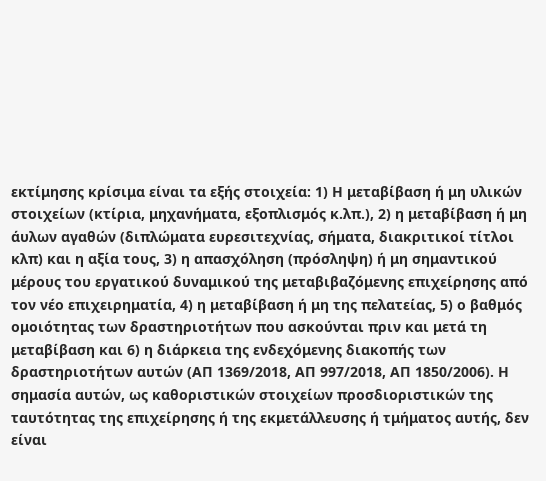εκτίμησης κρίσιμα είναι τα εξής στοιχεία: 1) Η μεταβίβαση ή μη υλικών στοιχείων (κτίρια, μηχανήματα, εξοπλισμός κ.λπ.), 2) η μεταβίβαση ή μη άυλων αγαθών (διπλώματα ευρεσιτεχνίας, σήματα, διακριτικοί τίτλοι κλπ) και η αξία τους, 3) η απασχόληση (πρόσληψη) ή μη σημαντικού μέρους του εργατικού δυναμικού της μεταβιβαζόμενης επιχείρησης από τον νέο επιχειρηματία, 4) η μεταβίβαση ή μη της πελατείας, 5) ο βαθμός ομοιότητας των δραστηριοτήτων που ασκούνται πριν και μετά τη μεταβίβαση και 6) η διάρκεια της ενδεχόμενης διακοπής των δραστηριοτήτων αυτών (ΑΠ 1369/2018, ΑΠ 997/2018, ΑΠ 1850/2006). Η σημασία αυτών, ως καθοριστικών στοιχείων προσδιοριστικών της ταυτότητας της επιχείρησης ή της εκμετάλλευσης ή τμήματος αυτής, δεν είναι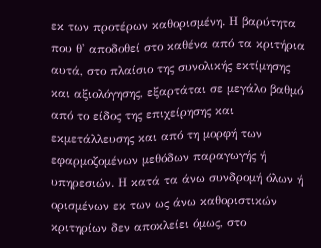εκ των προτέρων καθορισμένη. Η βαρύτητα που θ' αποδοθεί στο καθένα από τα κριτήρια αυτά, στο πλαίσιο της συνολικής εκτίμησης και αξιολόγησης, εξαρτάται σε μεγάλο βαθμό από το είδος της επιχείρησης και εκμετάλλευσης και από τη μορφή των εφαρμοζομένων μεθόδων παραγωγής ή υπηρεσιών. Η κατά τα άνω συνδρομή όλων ή ορισμένων εκ των ως άνω καθοριστικών κριτηρίων δεν αποκλείει όμως, στο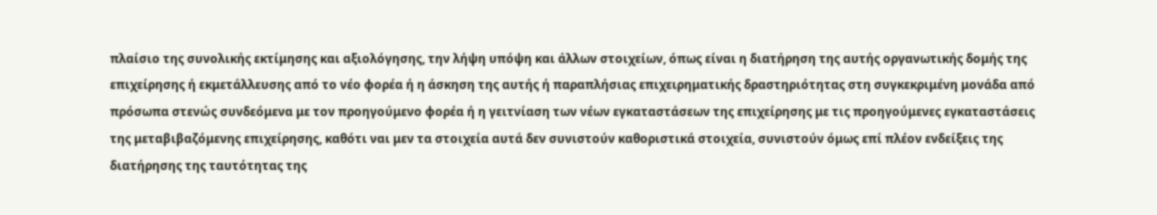πλαίσιο της συνολικής εκτίμησης και αξιολόγησης, την λήψη υπόψη και άλλων στοιχείων, όπως είναι η διατήρηση της αυτής οργανωτικής δομής της επιχείρησης ή εκμετάλλευσης από το νέο φορέα ή η άσκηση της αυτής ή παραπλήσιας επιχειρηματικής δραστηριότητας στη συγκεκριμένη μονάδα από πρόσωπα στενώς συνδεόμενα με τον προηγούμενο φορέα ή η γειτνίαση των νέων εγκαταστάσεων της επιχείρησης με τις προηγούμενες εγκαταστάσεις της μεταβιβαζόμενης επιχείρησης, καθότι ναι μεν τα στοιχεία αυτά δεν συνιστούν καθοριστικά στοιχεία, συνιστούν όμως επί πλέον ενδείξεις της διατήρησης της ταυτότητας της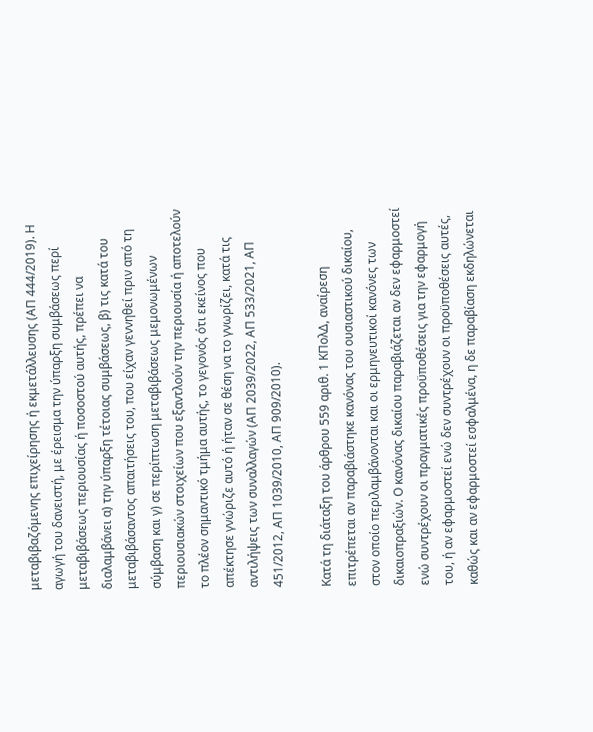μεταβιβαζόμενης επιχείρησης ή εκμετάλλευσης (ΑΠ 444/2019). Η αγωγή του δανειστή, με έρεισμα την ύπαρξη συμβάσεως περί μεταβιβάσεως περιουσίας ή ποσοστού αυτής, πρέπει να διαλαμβάνει α) την ύπαρξη τέτοιας συμβάσεως, β) τις κατά του μεταβιβάσαντος απαιτήσεις του, που είχαν γεννηθεί πριν από τη σύμβαση και γ) σε περίπτωση μεταβιβάσεως μεμονωμένων περιουσιακών στοιχείων που εξαντλούν την περιουσία ή αποτελούν το πλέον σημαντικό τμήμα αυτής, το γεγονός ότι εκείνος που απέκτησε γνώριζε αυτό ή ήταν σε θέση να το γνωρίζει, κατά τις αντιλήψεις των συναλλαγών (ΑΠ 2039/2022, ΑΠ 533/2021, ΑΠ 451/2012, ΑΠ 1039/2010, ΑΠ 909/2010).

Κατά τη διάταξη του άρθρου 559 αριθ. 1 ΚΠολΔ, αναίρεση επιτρέπεται αν παραβιάστηκε κανόνας του ουσιαστικού δικαίου, στον οποίο περιλαμβάνονται και οι ερμηνευτικοί κανόνες των δικαιοπραξιών. Ο κανόνας δικαίου παραβιάζεται αν δεν εφαρμοστεί ενώ συντρέχουν οι πραγματικές προϋποθέσεις για την εφαρμογή του, ή αν εφαρμοστεί ενώ δεν συντρέχουν οι προϋποθέσεις αυτές, καθώς και αν εφαρμοστεί εσφαλμένα, η δε παραβίαση εκδηλώνεται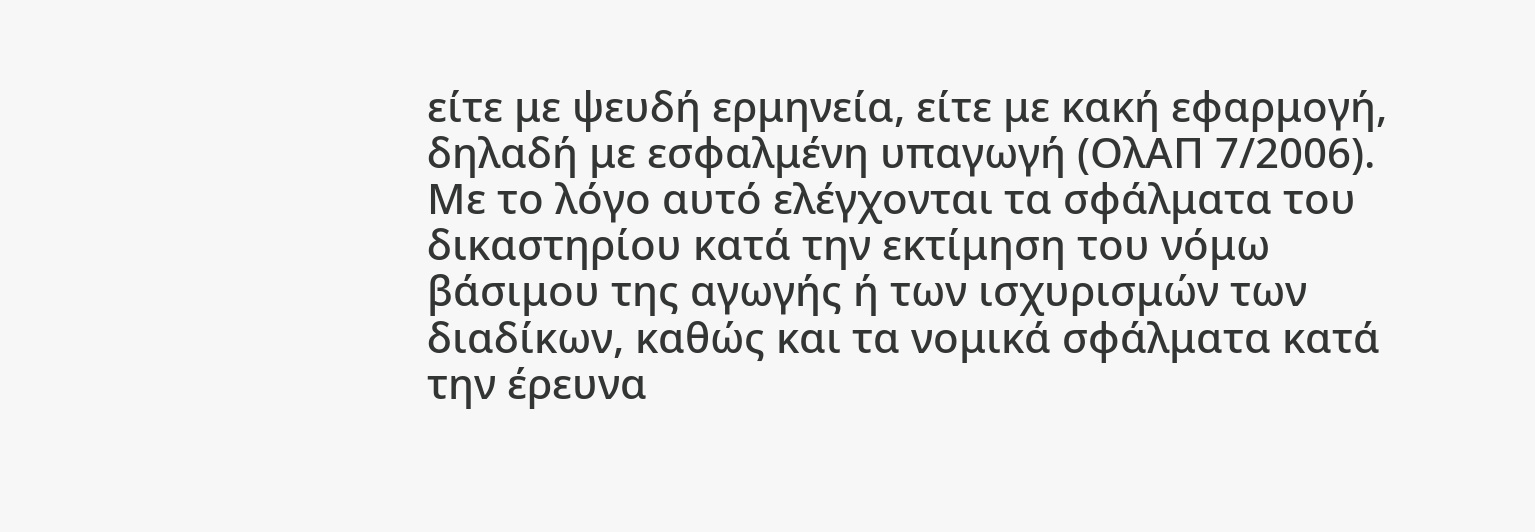είτε με ψευδή ερμηνεία, είτε με κακή εφαρμογή, δηλαδή με εσφαλμένη υπαγωγή (ΟλΑΠ 7/2006). Με το λόγο αυτό ελέγχονται τα σφάλματα του δικαστηρίου κατά την εκτίμηση του νόμω βάσιμου της αγωγής ή των ισχυρισμών των διαδίκων, καθώς και τα νομικά σφάλματα κατά την έρευνα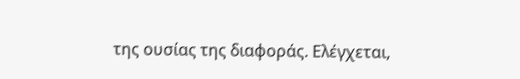της ουσίας της διαφοράς. Ελέγχεται,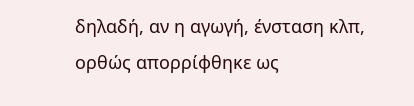δηλαδή, αν η αγωγή, ένσταση κλπ, ορθώς απορρίφθηκε ως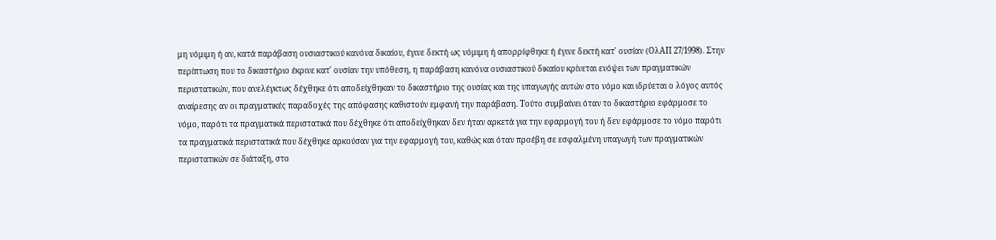μη νόμιμη ή αν, κατά παράβαση ουσιαστικού κανόνα δικαίου, έγινε δεκτή ως νόμιμη ή απορρίφθηκε ή έγινε δεκτή κατ' ουσίαν (ΟλΑΠ 27/1998). Στην περίπτωση που το δικαστήριο έκρινε κατ' ουσίαν την υπόθεση, η παράβαση κανόνα ουσιαστικού δικαίου κρίνεται ενόψει των πραγματικών περιστατικών, που ανελέγκτως δέχθηκε ότι αποδείχθηκαν το δικαστήριο της ουσίας και της υπαγωγής αυτών στο νόμο και ιδρύεται ο λόγος αυτός αναίρεσης αν οι πραγματικές παραδοχές της απόφασης καθιστούν εμφανή την παράβαση. Τούτο συμβαίνει όταν το δικαστήριο εφάρμοσε το νόμο, παρότι τα πραγματικά περιστατικά που δέχθηκε ότι αποδείχθηκαν δεν ήταν αρκετά για την εφαρμογή του ή δεν εφάρμοσε το νόμο παρότι τα πραγματικά περιστατικά που δέχθηκε αρκούσαν για την εφαρμογή του, καθώς και όταν προέβη σε εσφαλμένη υπαγωγή των πραγματικών περιστατικών σε διάταξη, στο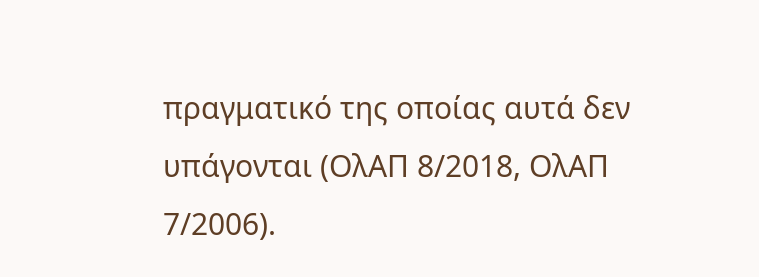πραγματικό της οποίας αυτά δεν υπάγονται (ΟλΑΠ 8/2018, ΟλΑΠ 7/2006).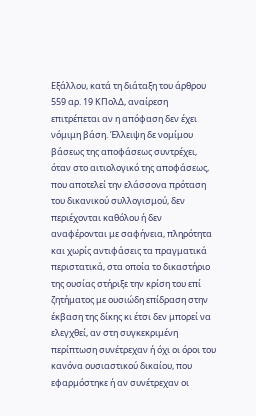Εξάλλου, κατά τη διάταξη του άρθρου 559 αρ. 19 ΚΠολΔ, αναίρεση επιτρέπεται αν η απόφαση δεν έχει νόμιμη βάση. Έλλειψη δε νομίμου βάσεως της αποφάσεως συντρέχει, όταν στο αιτιολογικό της αποφάσεως, που αποτελεί την ελάσσονα πρόταση του δικανικού συλλογισμού, δεν περιέχονται καθόλου ή δεν αναφέρονται με σαφήνεια, πληρότητα και χωρίς αντιφάσεις τα πραγματικά περιστατικά, στα οποία το δικαστήριο της ουσίας στήριξε την κρίση του επί ζητήματος με ουσιώδη επίδραση στην έκβαση της δίκης κι έτσι δεν μπορεί να ελεγχθεί, αν στη συγκεκριμένη περίπτωση συνέτρεχαν ή όχι οι όροι του κανόνα ουσιαστικού δικαίου, που εφαρμόστηκε ή αν συνέτρεχαν οι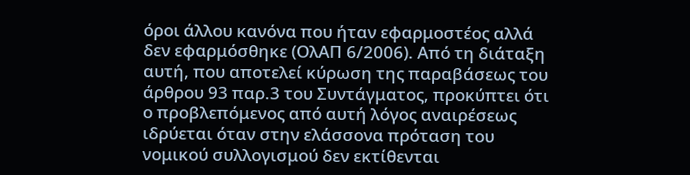όροι άλλου κανόνα που ήταν εφαρμοστέος αλλά δεν εφαρμόσθηκε (ΟλΑΠ 6/2006). Από τη διάταξη αυτή, που αποτελεί κύρωση της παραβάσεως του άρθρου 93 παρ.3 του Συντάγματος, προκύπτει ότι ο προβλεπόμενος από αυτή λόγος αναιρέσεως ιδρύεται όταν στην ελάσσονα πρόταση του νομικού συλλογισμού δεν εκτίθενται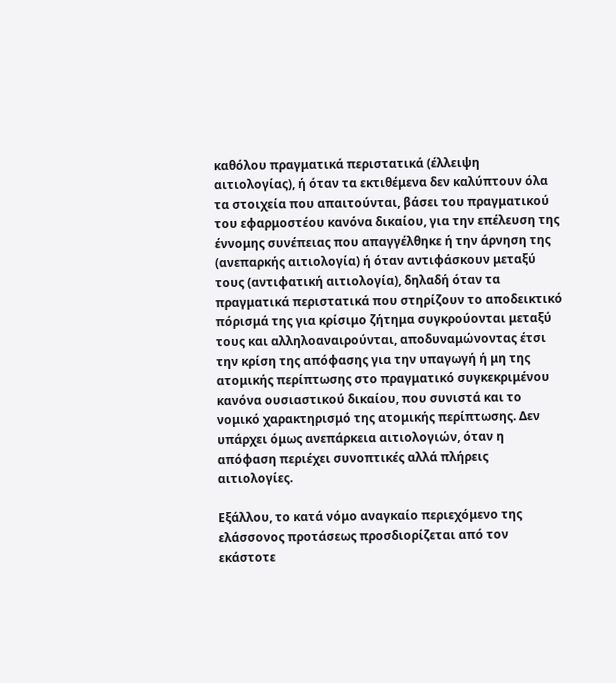καθόλου πραγματικά περιστατικά (έλλειψη αιτιολογίας), ή όταν τα εκτιθέμενα δεν καλύπτουν όλα τα στοιχεία που απαιτούνται, βάσει του πραγματικού του εφαρμοστέου κανόνα δικαίου, για την επέλευση της έννομης συνέπειας που απαγγέλθηκε ή την άρνηση της (ανεπαρκής αιτιολογία) ή όταν αντιφάσκουν μεταξύ τους (αντιφατική αιτιολογία), δηλαδή όταν τα πραγματικά περιστατικά που στηρίζουν το αποδεικτικό πόρισμά της για κρίσιμο ζήτημα συγκρούονται μεταξύ τους και αλληλοαναιρούνται, αποδυναμώνοντας έτσι την κρίση της απόφασης για την υπαγωγή ή μη της ατομικής περίπτωσης στο πραγματικό συγκεκριμένου κανόνα ουσιαστικού δικαίου, που συνιστά και το νομικό χαρακτηρισμό της ατομικής περίπτωσης. Δεν υπάρχει όμως ανεπάρκεια αιτιολογιών, όταν η απόφαση περιέχει συνοπτικές αλλά πλήρεις αιτιολογίες.

Εξάλλου, το κατά νόμο αναγκαίο περιεχόμενο της ελάσσονος προτάσεως προσδιορίζεται από τον εκάστοτε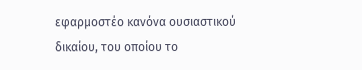εφαρμοστέο κανόνα ουσιαστικού δικαίου, του οποίου το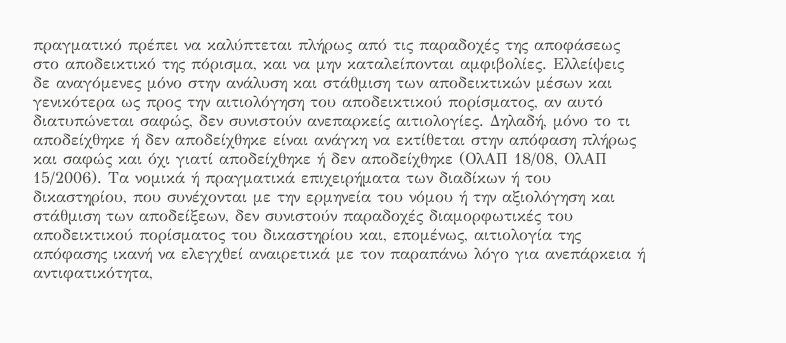πραγματικό πρέπει να καλύπτεται πλήρως από τις παραδοχές της αποφάσεως στο αποδεικτικό της πόρισμα, και να μην καταλείπονται αμφιβολίες. Ελλείψεις δε αναγόμενες μόνο στην ανάλυση και στάθμιση των αποδεικτικών μέσων και γενικότερα ως προς την αιτιολόγηση του αποδεικτικού πορίσματος, αν αυτό διατυπώνεται σαφώς, δεν συνιστούν ανεπαρκείς αιτιολογίες. Δηλαδή, μόνο το τι αποδείχθηκε ή δεν αποδείχθηκε είναι ανάγκη να εκτίθεται στην απόφαση πλήρως και σαφώς και όχι γιατί αποδείχθηκε ή δεν αποδείχθηκε (ΟλΑΠ 18/08, ΟλΑΠ 15/2006). Τα νομικά ή πραγματικά επιχειρήματα των διαδίκων ή του δικαστηρίου, που συνέχονται με την ερμηνεία του νόμου ή την αξιολόγηση και στάθμιση των αποδείξεων, δεν συνιστούν παραδοχές διαμορφωτικές του αποδεικτικού πορίσματος του δικαστηρίου και, επομένως, αιτιολογία της απόφασης ικανή να ελεγχθεί αναιρετικά με τον παραπάνω λόγο για ανεπάρκεια ή αντιφατικότητα,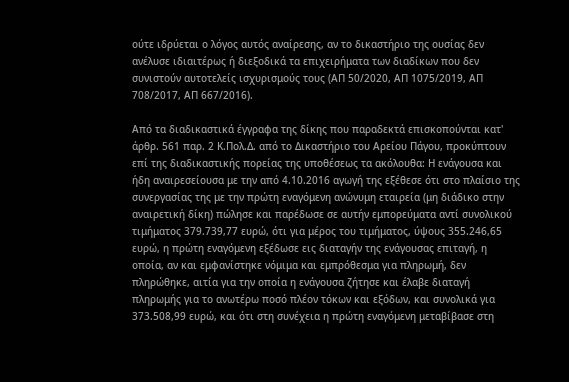ούτε ιδρύεται ο λόγος αυτός αναίρεσης, αν το δικαστήριο της ουσίας δεν ανέλυσε ιδιαιτέρως ή διεξοδικά τα επιχειρήματα των διαδίκων που δεν συνιστούν αυτοτελείς ισχυρισμούς τους (ΑΠ 50/2020, ΑΠ 1075/2019, ΑΠ 708/2017, ΑΠ 667/2016).

Από τα διαδικαστικά έγγραφα της δίκης που παραδεκτά επισκοπούνται κατ' άρθρ. 561 παρ. 2 Κ.Πολ.Δ. από το Δικαστήριο του Αρείου Πάγου, προκύπτουν επί της διαδικαστικής πορείας της υποθέσεως τα ακόλουθα: Η ενάγουσα και ήδη αναιρεσείουσα με την από 4.10.2016 αγωγή της εξέθεσε ότι στο πλαίσιο της συνεργασίας της με την πρώτη εναγόμενη ανώνυμη εταιρεία (μη διάδικο στην αναιρετική δίκη) πώλησε και παρέδωσε σε αυτήν εμπορεύματα αντί συνολικού τιμήματος 379.739,77 ευρώ, ότι για μέρος του τιμήματος, ύψους 355.246,65 ευρώ, η πρώτη εναγόμενη εξέδωσε εις διαταγήν της ενάγουσας επιταγή, η οποία, αν και εμφανίστηκε νόμιμα και εμπρόθεσμα για πληρωμή, δεν πληρώθηκε, αιτία για την οποία η ενάγουσα ζήτησε και έλαβε διαταγή πληρωμής για το ανωτέρω ποσό πλέον τόκων και εξόδων, και συνολικά για 373.508,99 ευρώ, και ότι στη συνέχεια η πρώτη εναγόμενη μεταβίβασε στη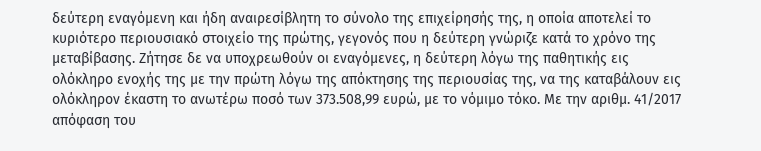δεύτερη εναγόμενη και ήδη αναιρεσίβλητη το σύνολο της επιχείρησής της, η οποία αποτελεί το κυριότερο περιουσιακό στοιχείο της πρώτης, γεγονός που η δεύτερη γνώριζε κατά το χρόνο της μεταβίβασης. Ζήτησε δε να υποχρεωθούν οι εναγόμενες, η δεύτερη λόγω της παθητικής εις ολόκληρο ενοχής της με την πρώτη λόγω της απόκτησης της περιουσίας της, να της καταβάλουν εις ολόκληρον έκαστη το ανωτέρω ποσό των 373.508,99 ευρώ, με το νόμιμο τόκο. Με την αριθμ. 41/2017 απόφαση του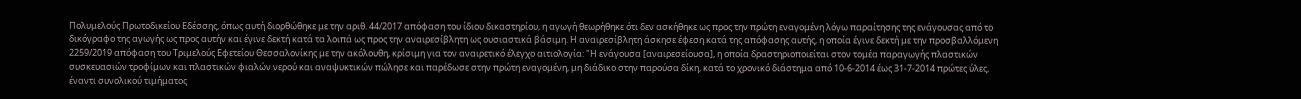Πολυμελούς Πρωτοδικείου Εδέσσης, όπως αυτή διορθώθηκε με την αριθ. 44/2017 απόφαση του ίδιου δικαστηρίου, η αγωγή θεωρήθηκε ότι δεν ασκήθηκε ως προς την πρώτη εναγομένη λόγω παραίτησης της ενάγουσας από το δικόγραφο της αγωγής ως προς αυτήν και έγινε δεκτή κατά τα λοιπά ως προς την αναιρεσίβλητη ως ουσιαστικά βάσιμη. Η αναιρεσίβλητη άσκησε έφεση κατά της απόφασης αυτής, η οποία έγινε δεκτή με την προσβαλλόμενη 2259/2019 απόφαση του Τριμελούς Εφετείου Θεσσαλονίκης με την ακόλουθη, κρίσιμη για τον αναιρετικό έλεγχο αιτιολογία: "Η ενάγουσα [αναιρεσείουσα], η οποία δραστηριοποιείται στον τομέα παραγωγής πλαστικών συσκευασιών τροφίμων και πλαστικών φιαλών νερού και αναψυκτικών πώλησε και παρέδωσε στην πρώτη εναγομένη, μη διάδικο στην παρούσα δίκη, κατά το χρονικό διάστημα από 10-6-2014 έως 31-7-2014 πρώτες ύλες, έναντι συνολικού τιμήματος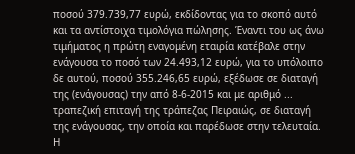ποσού 379.739,77 ευρώ, εκδίδοντας για το σκοπό αυτό και τα αντίστοιχα τιμολόγια πώλησης. Έναντι του ως άνω τιμήματος η πρώτη εναγομένη εταιρία κατέβαλε στην ενάγουσα το ποσό των 24.493,12 ευρώ, για το υπόλοιπο δε αυτού, ποσού 355.246,65 ευρώ, εξέδωσε σε διαταγή της (ενάγουσας) την από 8-6-2015 και με αριθμό ... τραπεζική επιταγή της τράπεζας Πειραιώς, σε διαταγή της ενάγουσας, την οποία και παρέδωσε στην τελευταία. Η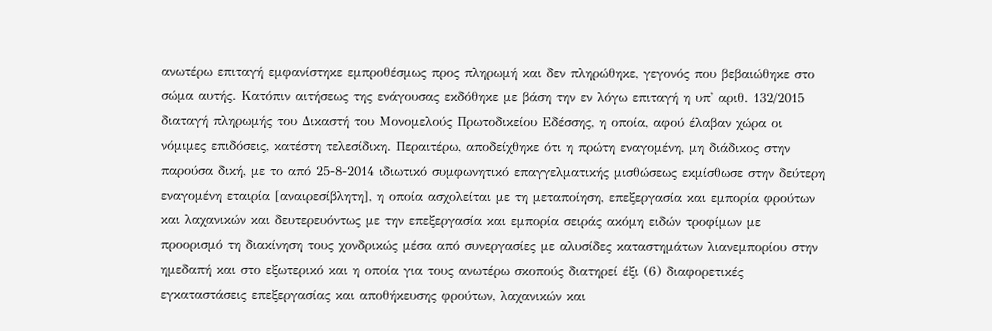ανωτέρω επιταγή εμφανίστηκε εμπροθέσμως προς πληρωμή και δεν πληρώθηκε, γεγονός που βεβαιώθηκε στο σώμα αυτής. Κατόπιν αιτήσεως της ενάγουσας εκδόθηκε με βάση την εν λόγω επιταγή η υπ' αριθ. 132/2015 διαταγή πληρωμής του Δικαστή του Μονομελούς Πρωτοδικείου Εδέσσης, η οποία, αφού έλαβαν χώρα οι νόμιμες επιδόσεις, κατέστη τελεσίδικη. Περαιτέρω, αποδείχθηκε ότι η πρώτη εναγομένη, μη διάδικος στην παρούσα δική, με το από 25-8-2014 ιδιωτικό συμφωνητικό επαγγελματικής μισθώσεως εκμίσθωσε στην δεύτερη εναγομένη εταιρία [αναιρεσίβλητη], η οποία ασχολείται με τη μεταποίηση, επεξεργασία και εμπορία φρούτων και λαχανικών και δευτερευόντως με την επεξεργασία και εμπορία σειράς ακόμη ειδών τροφίμων με προορισμό τη διακίνηση τους χονδρικώς μέσα από συνεργασίες με αλυσίδες καταστημάτων λιανεμπορίου στην ημεδαπή και στο εξωτερικό και η οποία για τους ανωτέρω σκοπούς διατηρεί έξι (6) διαφορετικές εγκαταστάσεις επεξεργασίας και αποθήκευσης φρούτων, λαχανικών και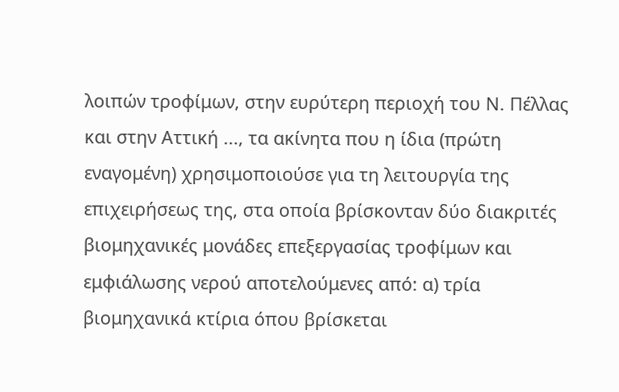λοιπών τροφίμων, στην ευρύτερη περιοχή του Ν. Πέλλας και στην Αττική ..., τα ακίνητα που η ίδια (πρώτη εναγομένη) χρησιμοποιούσε για τη λειτουργία της επιχειρήσεως της, στα οποία βρίσκονταν δύο διακριτές βιομηχανικές μονάδες επεξεργασίας τροφίμων και εμφιάλωσης νερού αποτελούμενες από: α) τρία βιομηχανικά κτίρια όπου βρίσκεται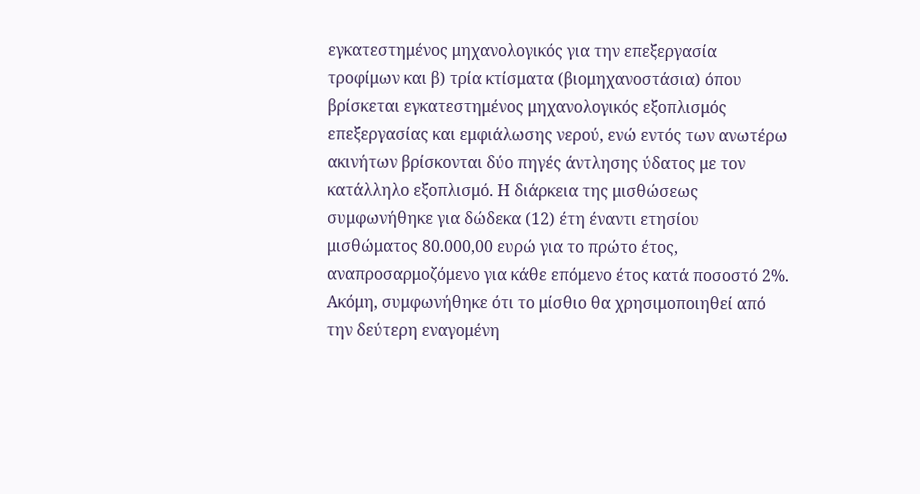εγκατεστημένος μηχανολογικός για την επεξεργασία τροφίμων και β) τρία κτίσματα (βιομηχανοστάσια) όπου βρίσκεται εγκατεστημένος μηχανολογικός εξοπλισμός επεξεργασίας και εμφιάλωσης νερού, ενώ εντός των ανωτέρω ακινήτων βρίσκονται δύο πηγές άντλησης ύδατος με τον κατάλληλο εξοπλισμό. Η διάρκεια της μισθώσεως συμφωνήθηκε για δώδεκα (12) έτη έναντι ετησίου μισθώματος 80.000,00 ευρώ για το πρώτο έτος, αναπροσαρμοζόμενο για κάθε επόμενο έτος κατά ποσοστό 2%. Ακόμη, συμφωνήθηκε ότι το μίσθιο θα χρησιμοποιηθεί από την δεύτερη εναγομένη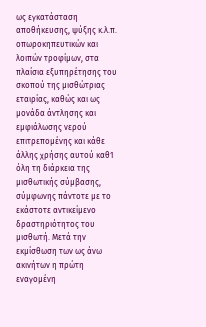ως εγκατάσταση αποθήκευσης, ψύξης κ.λ.π. οπωροκηπευτικών και λοιπών τροφίμων, στα πλαίσια εξυπηρέτησης του σκοπού της μισθώτριας εταιρίας, καθώς και ως μονάδα άντλησης και εμφιάλωσης νερού επιτρεπομένης και κάθε άλλης χρήσης αυτού καθ1 όλη τη διάρκεια της μισθωτικής σύμβασης, σύμφωνης πάντοτε με το εκάστοτε αντικείμενο δραστηριότητος του μισθωτή. Μετά την εκμίσθωση των ως άνω ακινήτων η πρώτη εναγομένη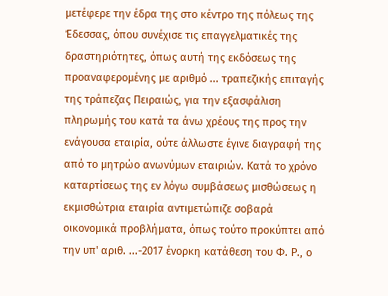μετέφερε την έδρα της στο κέντρο της πόλεως της Έδεσσας, όπου συνέχισε τις επαγγελματικές της δραστηριότητες, όπως αυτή της εκδόσεως της προαναφερομένης με αριθμό ... τραπεζικής επιταγής της τράπεζας Πειραιώς, για την εξασφάλιση πληρωμής του κατά τα άνω χρέους της προς την ενάγουσα εταιρία, ούτε άλλωστε έγινε διαγραφή της από το μητρώο ανωνύμων εταιριών. Κατά το χρόνο καταρτίσεως της εν λόγω συμβάσεως μισθώσεως η εκμισθώτρια εταιρία αντιμετώπιζε σοβαρά οικονομικά προβλήματα, όπως τούτο προκύπτει από την υπ' αριθ. ...-2017 ένορκη κατάθεση του Φ. Ρ., ο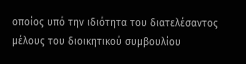οποίος υπό την ιδιότητα του διατελέσαντος μέλους του διοικητικού συμβουλίου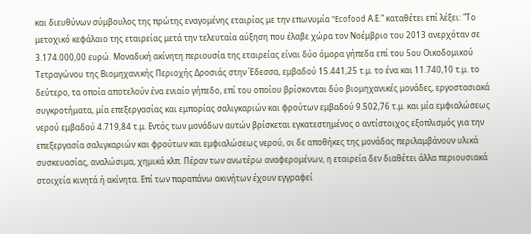και διευθύνων σύμβουλος της πρώτης εναγομένης εταιρίας με την επωνυμία "Ecofood Α.Ε." καταθέτει επί λέξει: "Το μετοχικό κεφάλαιο της εταιρείας μετά την τελευταία αύξηση που έλαβε χώρα τον Νοέμβριο του 2013 ανερχόταν σε 3.174.000,00 ευρώ. Μοναδική ακίνητη περιουσία της εταιρείας είναι δύο όμορα γήπεδα επί του 5ου Οικοδομικού Τετραγώνου της Βιομηχανικής Περιοχής Δροσιάς στην Έδεσσα, εμβαδού 15.441,25 τ.μ. το ένα και 11.740,10 τ.μ. το δεύτερο, τα οποία αποτελούν ένα ενιαίο γήπεδο, επί του οποίου βρίσκονται δύο βιομηχανικές μονάδες, εργοστασιακά συγκροτήματα, μία επεξεργασίας και εμπορίας σαλιγκαριών και φρούτων εμβαδού 9.502,76 τ.μ. και μία εμφιαλώσεως νερού εμβαδού 4.719,84 τ.μ. Εντός των μονάδων αυτών βρίσκεται εγκατεστημένος ο αντίστοιχος εξοπλισμός για την επεξεργασία σαλιγκαριών και φρούτων και εμφιαλώσεως νερού, οι δε αποθήκες της μονάδας περιλαμβάνουν υλικά συσκευασίας, αναλώσιμα, χημικά κλπ. Πέραν των ανωτέρω αναφερομένων, η εταιρεία δεν διαθέτει άλλα περιουσιακά στοιχεία κινητά ή ακίνητα. Επί των παραπάνω ακινήτων έχουν εγγραφεί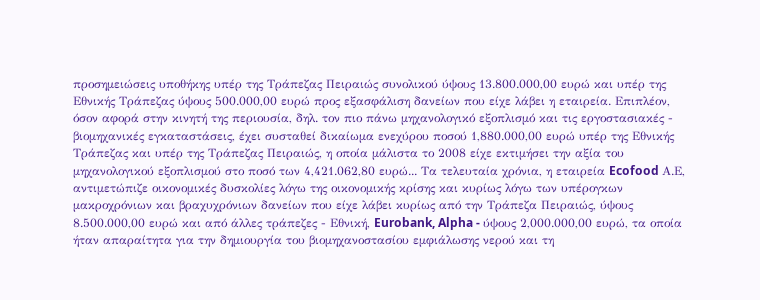προσημειώσεις υποθήκης υπέρ της Τράπεζας Πειραιώς συνολικού ύψους 13.800.000,00 ευρώ και υπέρ της Εθνικής Τράπεζας ύψους 500.000,00 ευρώ προς εξασφάλιση δανείων που είχε λάβει η εταιρεία. Επιπλέον, όσον αφορά στην κινητή της περιουσία, δηλ. τον πιο πάνω μηχανολογικό εξοπλισμό και τις εργοστασιακές - βιομηχανικές εγκαταστάσεις, έχει συσταθεί δικαίωμα ενεχύρου ποσού 1,880.000,00 ευρώ υπέρ της Εθνικής Τράπεζας και υπέρ της Τράπεζας Πειραιώς, η οποία μάλιστα το 2008 είχε εκτιμήσει την αξία του μηχανολογικού εξοπλισμού στο ποσό των 4,421.062,80 ευρώ... Τα τελευταία χρόνια, η εταιρεία Ecofood Α.Ε, αντιμετώπιζε οικονομικές δυσκολίες λόγω της οικονομικής κρίσης και κυρίως λόγω των υπέρογκων μακροχρόνιων και βραχυχρόνιων δανείων που είχε λάβει κυρίως από την Τράπεζα Πειραιώς, ύψους 8.500.000,00 ευρώ και από άλλες τράπεζες - Εθνική, Eurobank, Alpha - ύψους 2,000.000,00 ευρώ, τα οποία ήταν απαραίτητα για την δημιουργία του βιομηχανοστασίου εμφιάλωσης νερού και τη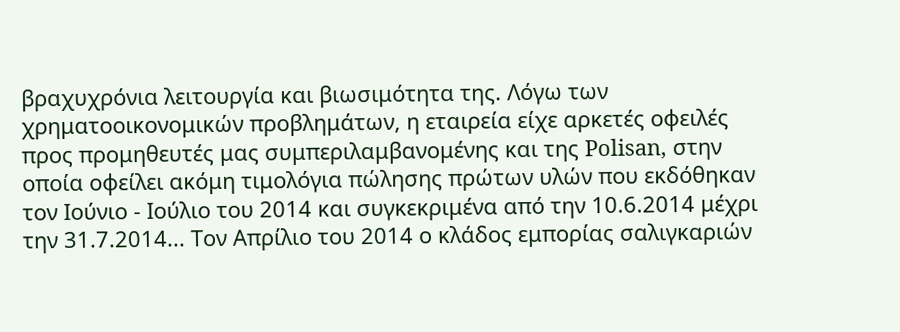βραχυχρόνια λειτουργία και βιωσιμότητα της. Λόγω των χρηματοοικονομικών προβλημάτων, η εταιρεία είχε αρκετές οφειλές προς προμηθευτές μας συμπεριλαμβανομένης και της Polisan, στην οποία οφείλει ακόμη τιμολόγια πώλησης πρώτων υλών που εκδόθηκαν τον Ιούνιο - Ιούλιο του 2014 και συγκεκριμένα από την 10.6.2014 μέχρι την 31.7.2014... Τον Απρίλιο του 2014 ο κλάδος εμπορίας σαλιγκαριών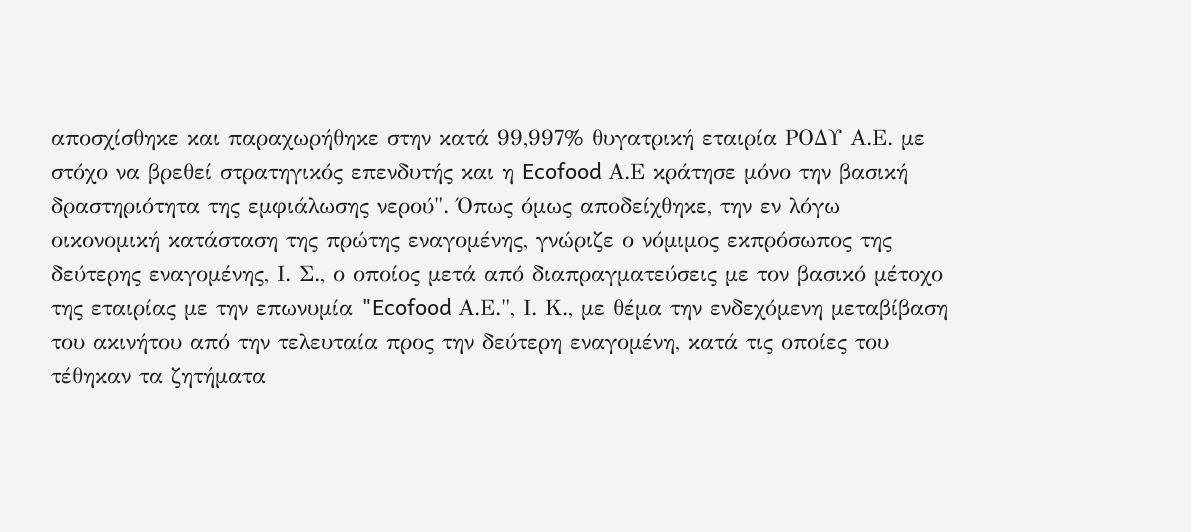αποσχίσθηκε και παραχωρήθηκε στην κατά 99,997% θυγατρική εταιρία ΡΟΔΥ Α.Ε. με στόχο να βρεθεί στρατηγικός επενδυτής και η Ecofood Α.Ε κράτησε μόνο την βασική δραστηριότητα της εμφιάλωσης νερού". Όπως όμως αποδείχθηκε, την εν λόγω οικονομική κατάσταση της πρώτης εναγομένης, γνώριζε ο νόμιμος εκπρόσωπος της δεύτερης εναγομένης, Ι. Σ., ο οποίος μετά από διαπραγματεύσεις με τον βασικό μέτοχο της εταιρίας με την επωνυμία "Ecofood Α.Ε.", Ι. Κ., με θέμα την ενδεχόμενη μεταβίβαση του ακινήτου από την τελευταία προς την δεύτερη εναγομένη, κατά τις οποίες του τέθηκαν τα ζητήματα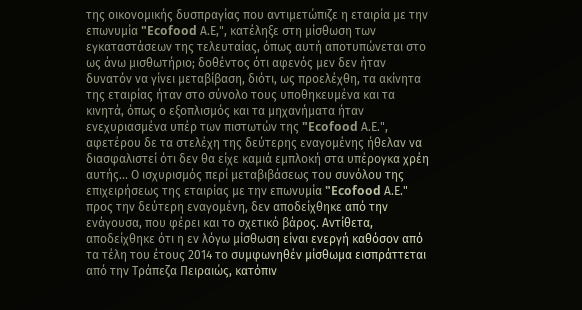της οικονομικής δυσπραγίας που αντιμετώπιζε η εταιρία με την επωνυμία "Ecofood Α.Ε,", κατέληξε στη μίσθωση των εγκαταστάσεων της τελευταίας, όπως αυτή αποτυπώνεται στο ως άνω μισθωτήριο; δοθέντος ότι αφενός μεν δεν ήταν δυνατόν να γίνει μεταβίβαση, διότι, ως προελέχθη, τα ακίνητα της εταιρίας ήταν στο σύνολο τους υποθηκευμένα και τα κινητά, όπως ο εξοπλισμός και τα μηχανήματα ήταν ενεχυριασμένα υπέρ των πιστωτών της "Ecofood Α.Ε.", αφετέρου δε τα στελέχη της δεύτερης εναγομένης ήθελαν να διασφαλιστεί ότι δεν θα είχε καμιά εμπλοκή στα υπέρογκα χρέη αυτής... Ο ισχυρισμός περί μεταβιβάσεως του συνόλου της επιχειρήσεως της εταιρίας με την επωνυμία "Ecofood Α.Ε." προς την δεύτερη εναγομένη, δεν αποδείχθηκε από την ενάγουσα, που φέρει και το σχετικό βάρος. Αντίθετα, αποδείχθηκε ότι η εν λόγω μίσθωση είναι ενεργή καθόσον από τα τέλη του έτους 2014 το συμφωνηθέν μίσθωμα εισπράττεται από την Τράπεζα Πειραιώς, κατόπιν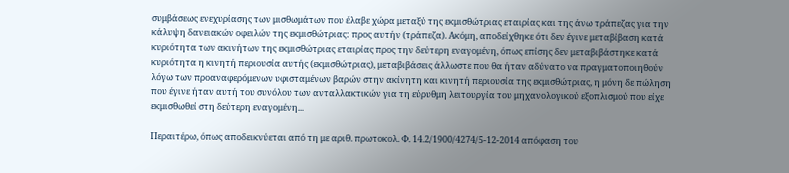συμβάσεως ενεχυρίασης των μισθωμάτων που έλαβε χώρα μεταξύ της εκμισθώτριας εταιρίας και της άνω τράπεζας για την κάλυψη δανειακών οφειλών της εκμισθώτριας: προς αυτήν (τράπεζα). Ακόμη, αποδείχθηκε ότι δεν έγινε μεταβίβαση κατά κυριότητα των ακινήτων της εκμισθώτριας εταιρίας προς την δεύτερη εναγομένη, όπως επίσης δεν μεταβιβάστηκε κατά κυριότητα η κινητή περιουσία αυτής (εκμισθώτριας), μεταβιβάσεις άλλωστε που θα ήταν αδύνατο να πραγματοποιηθούν λόγω των προαναφερόμενων υφισταμένων βαρών στην ακίνητη και κινητή περιουσία της εκμισθώτριας, η μόνη δε πώληση που έγινε ήταν αυτή του συνόλου των ανταλλακτικών για τη εύρυθμη λειτουργία του μηχανολογικού εξοπλισμού που είχε εκμισθωθεί στη δεύτερη εναγομένη...

Περαιτέρω, όπως αποδεικνύεται από τη με αριθ. πρωτοκολ. Φ. 14.2/1900/4274/5-12-2014 απόφαση του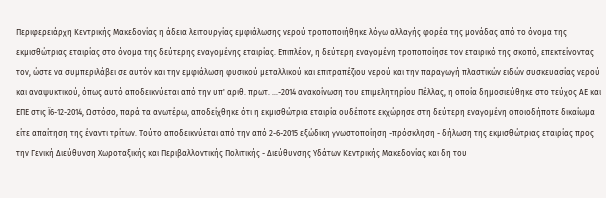Περιφερειάρχη Κεντρικής Μακεδονίας η άδεια λειτουργίας εμφιάλωσης νερού τροποποιήθηκε λόγω αλλαγής φορέα της μονάδας από το όνομα της εκμισθώτριας εταιρίας στο όνομα της δεύτερης εναγομένης εταιρίας. Επιπλέον, η δεύτερη εναγομένη τροποποίησε τον εταιρικό της σκοπό, επεκτείνοντας τον, ώστε να συμπεριλάβει σε αυτόν και την εμφιάλωση φυσικού μεταλλικού και επιτραπέζιου νερού και την παραγωγή πλαστικών ειδών συσκευασίας νερού και αναψυκτικού, όπως αυτό αποδεικνύεται από την υπ' αριθ. πρωτ. ...-2014 ανακοίνωση του επιμελητηρίου Πέλλας, η οποία δημοσιεύθηκε στο τεύχος ΑΕ και ΕΠΕ στις Ϊ6-12-2014, Ωστόσο, παρά τα ανωτέρω, αποδείχθηκε ότι η εκμισθώτρια εταιρία ουδέποτε εκχώρησε στη δεύτερη εναγομένη οποιοδήποτε δικαίωμα είτε απαίτηση της έναντι τρίτων. Τούτο αποδεικνύεται από την από 2-6-2015 εξώδικη γνωστοποίηση -πρόσκληση - δήλωση της εκμισθώτριας εταιρίας προς την Γενική Διεύθυνση Χωροταξικής και Περιβαλλοντικής Πολιτικής - Διεύθυνσης Υδάτων Κεντρικής Μακεδονίας και δη του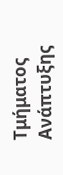Τμήματος Ανάπτυξης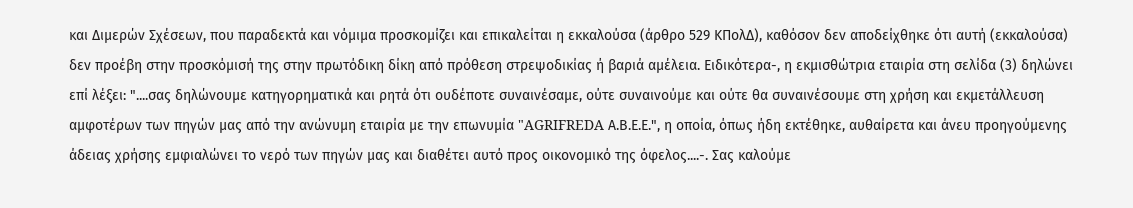και Διμερών Σχέσεων, που παραδεκτά και νόμιμα προσκομίζει και επικαλείται η εκκαλούσα (άρθρο 529 ΚΠολΔ), καθόσον δεν αποδείχθηκε ότι αυτή (εκκαλούσα) δεν προέβη στην προσκόμισή της στην πρωτόδικη δίκη από πρόθεση στρεψοδικίας ή βαριά αμέλεια. Ειδικότερα-, η εκμισθώτρια εταιρία στη σελίδα (3) δηλώνει επί λέξει: "....σας δηλώνουμε κατηγορηματικά και ρητά ότι ουδέποτε συναινέσαμε, ούτε συναινούμε και ούτε θα συναινέσουμε στη χρήση και εκμετάλλευση αμφοτέρων των πηγών μας από την ανώνυμη εταιρία με την επωνυμία "AGRIFREDA Α.Β.Ε.Ε.", η οποία, όπως ήδη εκτέθηκε, αυθαίρετα και άνευ προηγούμενης άδειας χρήσης εμφιαλώνει το νερό των πηγών μας και διαθέτει αυτό προς οικονομικό της όφελος....-. Σας καλούμε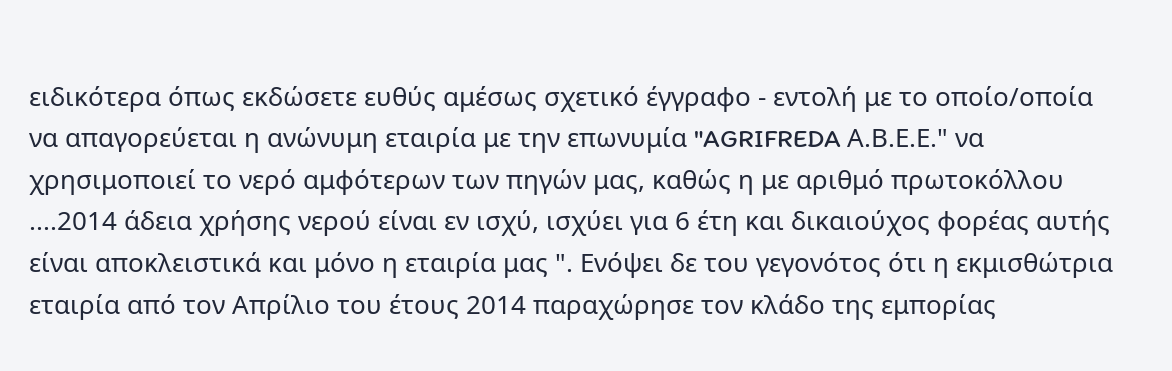ειδικότερα όπως εκδώσετε ευθύς αμέσως σχετικό έγγραφο - εντολή με το οποίο/οποία να απαγορεύεται η ανώνυμη εταιρία με την επωνυμία "AGRIFREDA Α.Β.Ε.Ε." να χρησιμοποιεί το νερό αμφότερων των πηγών μας, καθώς η με αριθμό πρωτοκόλλου ....2014 άδεια χρήσης νερού είναι εν ισχύ, ισχύει για 6 έτη και δικαιούχος φορέας αυτής είναι αποκλειστικά και μόνο η εταιρία μας ". Ενόψει δε του γεγονότος ότι η εκμισθώτρια εταιρία από τον Απρίλιο του έτους 2014 παραχώρησε τον κλάδο της εμπορίας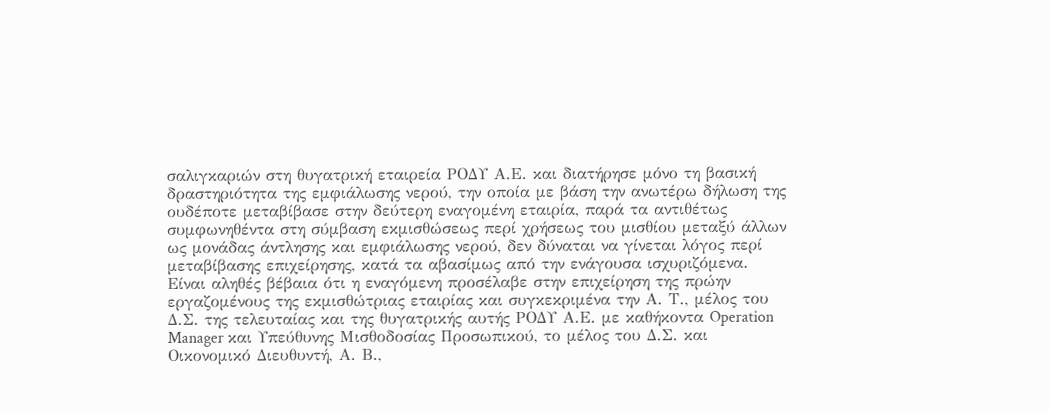σαλιγκαριών στη θυγατρική εταιρεία ΡΟΔΥ Α.Ε. και διατήρησε μόνο τη βασική δραστηριότητα της εμφιάλωσης νερού, την οποία με βάση την ανωτέρω δήλωση της ουδέποτε μεταβίβασε στην δεύτερη εναγομένη εταιρία, παρά τα αντιθέτως συμφωνηθέντα στη σύμβαση εκμισθώσεως περί χρήσεως του μισθίου μεταξύ άλλων ως μονάδας άντλησης και εμφιάλωσης νερού, δεν δύναται να γίνεται λόγος περί μεταβίβασης επιχείρησης, κατά τα αβασίμως από την ενάγουσα ισχυριζόμενα. Είναι αληθές βέβαια ότι η εναγόμενη προσέλαβε στην επιχείρηση της πρώην εργαζομένους της εκμισθώτριας εταιρίας και συγκεκριμένα την Α. Τ., μέλος του Δ.Σ. της τελευταίας και της θυγατρικής αυτής ΡΟΔΥ Α.Ε. με καθήκοντα Operation Manager και Υπεύθυνης Μισθοδοσίας Προσωπικού, το μέλος του Δ.Σ. και Οικονομικό Διευθυντή, Α. Β.,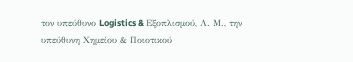τον υπεύθυνο Logistics & Εξοπλισμού, Λ. Μ., την υπεύθυνη Χημείου & Ποιοτικού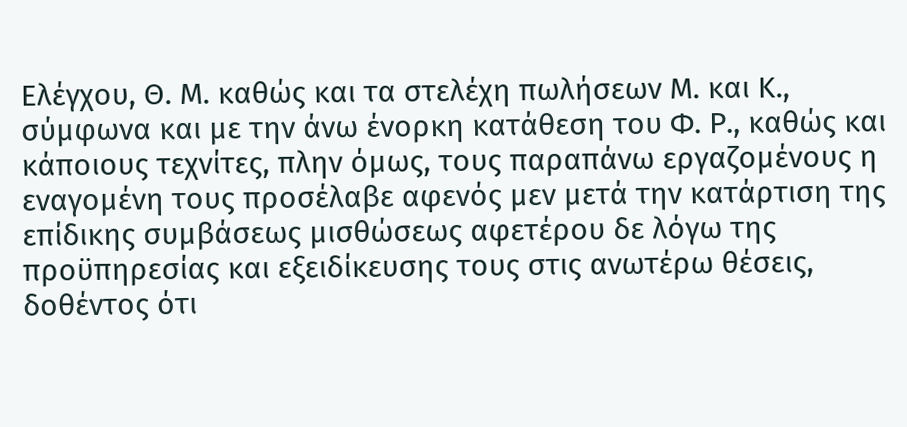Ελέγχου, Θ. Μ. καθώς και τα στελέχη πωλήσεων Μ. και Κ., σύμφωνα και με την άνω ένορκη κατάθεση του Φ. Ρ., καθώς και κάποιους τεχνίτες, πλην όμως, τους παραπάνω εργαζομένους η εναγομένη τους προσέλαβε αφενός μεν μετά την κατάρτιση της επίδικης συμβάσεως μισθώσεως αφετέρου δε λόγω της προϋπηρεσίας και εξειδίκευσης τους στις ανωτέρω θέσεις, δοθέντος ότι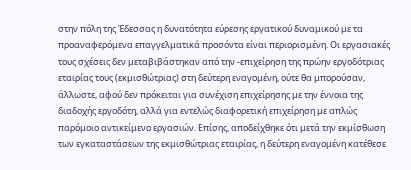στην πόλη της Έδεσσας η δυνατότητα εύρεσης εργατικού δυναμικού με τα προαναφερόμενα επαγγελματικά προσόντα είναι περιορισμένη. Οι εργασιακές τους σχέσεις δεν μεταβιβάστηκαν από την -επιχείρηση της πρώην εργοδότριας εταιρίας τους (εκμισθώτριας) στη δεύτερη εναγομένη, ούτε θα μπορούσαν, άλλωστε, αφού δεν πρόκειται για συνέχιση επιχείρησης με την έννοια της διαδοχής εργοδότη, αλλά για εντελώς διαφορετική επιχείρηση με απλώς παρόμοιο αντικείμενο εργασιών. Επίσης, αποδείχθηκε ότι μετά την εκμίσθωση των εγκαταστάσεων της εκμισθώτριας εταιρίας, η δεύτερη εναγομένη κατέθεσε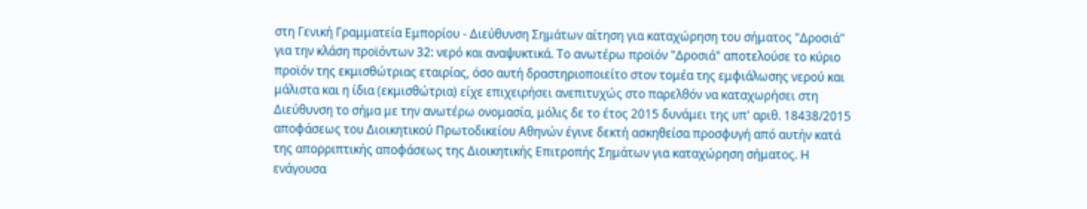στη Γενική Γραμματεία Εμπορίου - Διεύθυνση Σημάτων αίτηση για καταχώρηση του σήματος "Δροσιά" για την κλάση προϊόντων 32: νερό και αναψυκτικά. Το ανωτέρω προϊόν "Δροσιά" αποτελούσε το κύριο προϊόν της εκμισθώτριας εταιρίας, όσο αυτή δραστηριοποιείτο στον τομέα της εμφιάλωσης νερού και μάλιστα και η ίδια (εκμισθώτρια) είχε επιχειρήσει ανεπιτυχώς στο παρελθόν να καταχωρήσει στη Διεύθυνση το σήμα με την ανωτέρω ονομασία, μόλις δε το έτος 2015 δυνάμει της υπ' αριθ. 18438/2015 αποφάσεως του Διοικητικού Πρωτοδικείου Αθηνών έγινε δεκτή ασκηθείσα προσφυγή από αυτήν κατά της απορριπτικής αποφάσεως της Διοικητικής Επιτροπής Σημάτων για καταχώρηση σήματος. Η ενάγουσα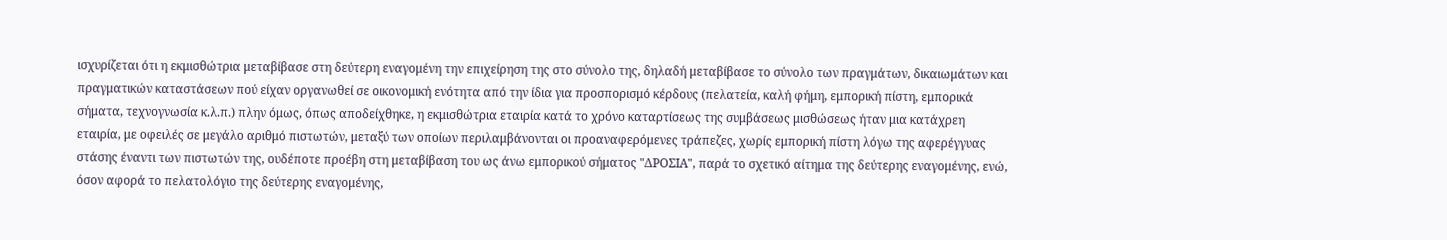ισχυρίζεται ότι η εκμισθώτρια μεταβίβασε στη δεύτερη εναγομένη την επιχείρηση της στο σύνολο της, δηλαδή μεταβίβασε το σύνολο των πραγμάτων, δικαιωμάτων και πραγματικών καταστάσεων πού είχαν οργανωθεί σε οικονομική ενότητα από την ίδια για προσπορισμό κέρδους (πελατεία, καλή φήμη, εμπορική πίστη, εμπορικά σήματα, τεχνογνωσία κ.λ.π.) πλην όμως, όπως αποδείχθηκε, η εκμισθώτρια εταιρία κατά το χρόνο καταρτίσεως της συμβάσεως μισθώσεως ήταν μια κατάχρεη εταιρία, με οφειλές σε μεγάλο αριθμό πιστωτών, μεταξύ των οποίων περιλαμβάνονται οι προαναφερόμενες τράπεζες, χωρίς εμπορική πίστη λόγω της αφερέγγυας στάσης έναντι των πιστωτών της, ουδέποτε προέβη στη μεταβίβαση του ως άνω εμπορικού σήματος "ΔΡΟΣΙΑ", παρά το σχετικό αίτημα της δεύτερης εναγομένης, ενώ, όσον αφορά το πελατολόγιο της δεύτερης εναγομένης,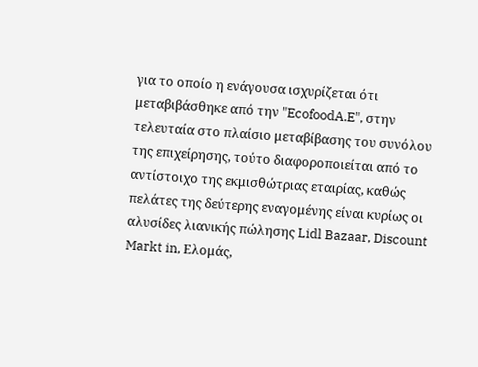για το οποίο η ενάγουσα ισχυρίζεται ότι μεταβιβάσθηκε από την "EcofoodA.E", στην τελευταία στο πλαίσιο μεταβίβασης του συνόλου της επιχείρησης, τούτο διαφοροποιείται από το αντίστοιχο της εκμισθώτριας εταιρίας, καθώς πελάτες της δεύτερης εναγομένης είναι κυρίως οι αλυσίδες λιανικής πώλησης Lidl Bazaar, Discount Markt in, Ελομάς,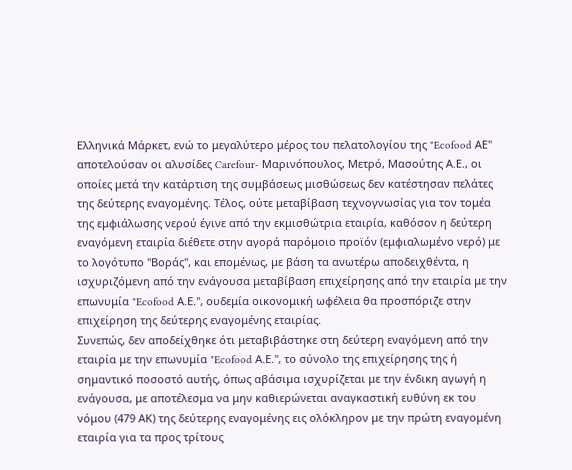Ελληνικά Μάρκετ, ενώ το μεγαλύτερο μέρος του πελατολογίου της "Ecofood ΑΕ" αποτελούσαν οι αλυσίδες Carefour- Μαρινόπουλος, Μετρό, Μασούτης Α.Ε., οι οποίες μετά την κατάρτιση της συμβάσεως μισθώσεως δεν κατέστησαν πελάτες της δεύτερης εναγομένης. Τέλος, ούτε μεταβίβαση τεχνογνωσίας για τον τομέα της εμφιάλωσης νερού έγινε από την εκμισθώτρια εταιρία, καθόσον η δεύτερη εναγόμενη εταιρία διέθετε στην αγορά παρόμοιο προϊόν (εμφιαλωμένο νερό) με το λογότυπο "Βοράς", και επομένως, με βάση τα ανωτέρω αποδειχθέντα, η ισχυριζόμενη από την ενάγουσα μεταβίβαση επιχείρησης από την εταιρία με την επωνυμία "Ecofood Α.Ε.", ουδεμία οικονομική ωφέλεια θα προσπόριζε στην επιχείρηση της δεύτερης εναγομένης εταιρίας.
Συνεπώς, δεν αποδείχθηκε ότι μεταβιβάστηκε στη δεύτερη εναγόμενη από την εταιρία με την επωνυμία "Ecofood Α.Ε.", το σύνολο της επιχείρησης της ή σημαντικό ποσοστό αυτής, όπως αβάσιμα ισχυρίζεται με την ένδικη αγωγή η ενάγουσα, με αποτέλεσμα να μην καθιερώνεται αναγκαστική ευθύνη εκ του νόμου (479 ΑΚ) της δεύτερης εναγομένης εις ολόκληρον με την πρώτη εναγομένη εταιρία για τα προς τρίτους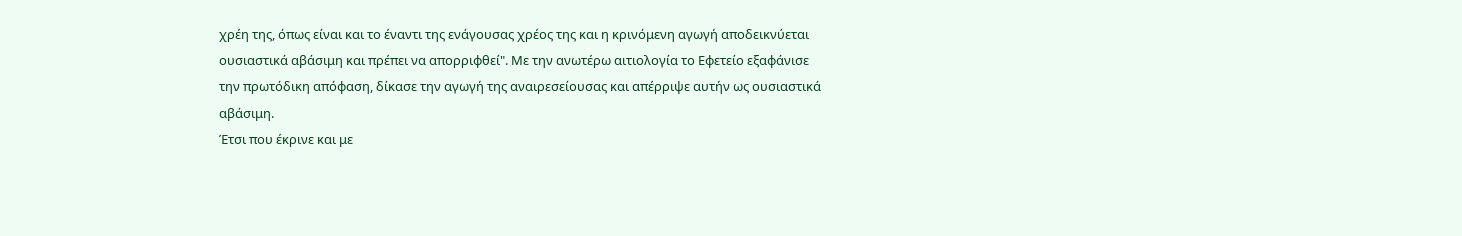χρέη της, όπως είναι και το έναντι της ενάγουσας χρέος της και η κρινόμενη αγωγή αποδεικνύεται ουσιαστικά αβάσιμη και πρέπει να απορριφθεί". Με την ανωτέρω αιτιολογία το Εφετείο εξαφάνισε την πρωτόδικη απόφαση, δίκασε την αγωγή της αναιρεσείουσας και απέρριψε αυτήν ως ουσιαστικά αβάσιμη.
Έτσι που έκρινε και με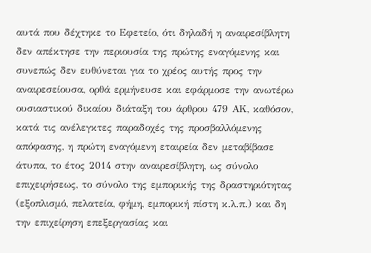αυτά που δέχτηκε το Εφετείο, ότι δηλαδή η αναιρεσίβλητη δεν απέκτησε την περιουσία της πρώτης εναγόμενης και συνεπώς δεν ευθύνεται για το χρέος αυτής προς την αναιρεσείουσα, ορθά ερμήνευσε και εφάρμοσε την ανωτέρω ουσιαστικού δικαίου διάταξη του άρθρου 479 ΑΚ, καθόσον, κατά τις ανέλεγκτες παραδοχές της προσβαλλόμενης απόφασης, η πρώτη εναγόμενη εταιρεία δεν μεταβίβασε άτυπα, το έτος 2014 στην αναιρεσίβλητη, ως σύνολο επιχειρήσεως, το σύνολο της εμπορικής της δραστηριότητας (εξοπλισμό, πελατεία, φήμη, εμπορική πίστη κ.λ.π.) και δη την επιχείρηση επεξεργασίας και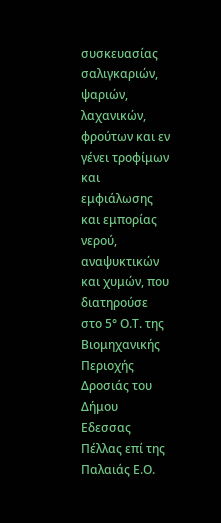συσκευασίας σαλιγκαριών, ψαριών, λαχανικών, φρούτων και εν γένει τροφίμων και εμφιάλωσης και εμπορίας νερού, αναψυκτικών και χυμών, που διατηρούσε στο 5° Ο.Τ. της Βιομηχανικής Περιοχής Δροσιάς του Δήμου Εδεσσας Πέλλας επί της Παλαιάς Ε.Ο.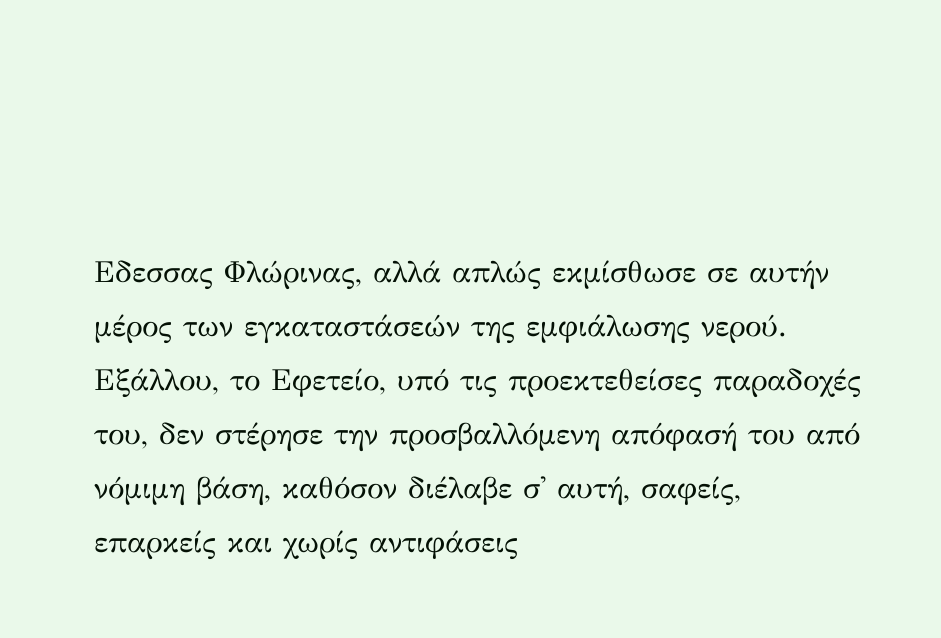Εδεσσας Φλώρινας, αλλά απλώς εκμίσθωσε σε αυτήν μέρος των εγκαταστάσεών της εμφιάλωσης νερού. Εξάλλου, το Εφετείο, υπό τις προεκτεθείσες παραδοχές του, δεν στέρησε την προσβαλλόμενη απόφασή του από νόμιμη βάση, καθόσον διέλαβε σ' αυτή, σαφείς, επαρκείς και χωρίς αντιφάσεις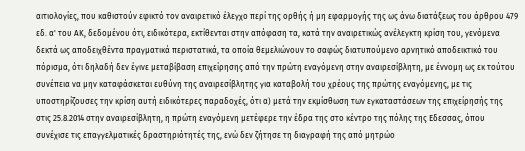αιτιολογίες, που καθιστούν εφικτό τον αναιρετικό έλεγχο περί της ορθής ή μη εφαρμογής της ως άνω διατάξεως του άρθρου 479 εδ. α' του ΑΚ, δεδομένου ότι, ειδικότερα, εκτίθενται στην απόφαση τα, κατά την αναιρετικώς ανέλεγκτη κρίση του, γενόμενα δεκτά ως αποδειχθέντα πραγματικά περιστατικά, τα οποία θεμελιώνουν το σαφώς διατυπούμενο αρνητικό αποδεικτικό του πόρισμα, ότι δηλαδή δεν έγινε μεταβίβαση επιχείρησης από την πρώτη εναγόμενη στην αναιρεσίβλητη, με έννομη ως εκ τούτου συνέπεια να μην καταφάσκεται ευθύνη της αναιρεσίβλητης για καταβολή του χρέους της πρώτης εναγόμενης, με τις υποστηρίζουσες την κρίση αυτή ειδικότερες παραδοχές, ότι α) μετά την εκμίσθωση των εγκαταστάσεων της επιχείρησής της στις 25.8.2014 στην αναιρεσίβλητη, η πρώτη εναγόμενη μετέφερε την έδρα της στο κέντρο της πόλης της Εδεσσας, όπου συνέχισε τις επαγγελματικές δραστηριότητές της, ενώ δεν ζήτησε τη διαγραφή της από μητρώο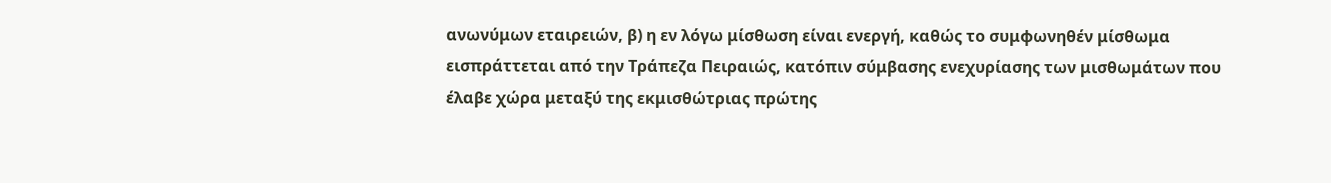ανωνύμων εταιρειών, β) η εν λόγω μίσθωση είναι ενεργή, καθώς το συμφωνηθέν μίσθωμα εισπράττεται από την Τράπεζα Πειραιώς, κατόπιν σύμβασης ενεχυρίασης των μισθωμάτων που έλαβε χώρα μεταξύ της εκμισθώτριας πρώτης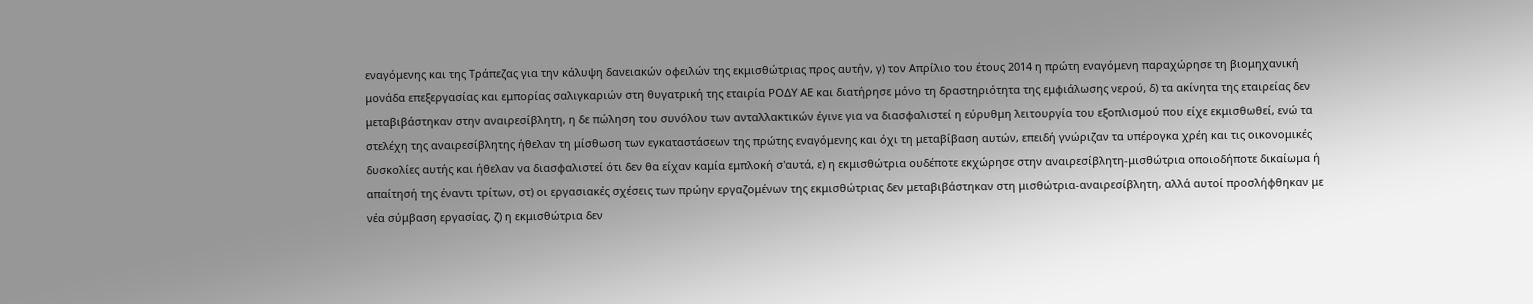εναγόμενης και της Τράπεζας για την κάλυψη δανειακών οφειλών της εκμισθώτριας προς αυτήν, γ) τον Απρίλιο του έτους 2014 η πρώτη εναγόμενη παραχώρησε τη βιομηχανική μονάδα επεξεργασίας και εμπορίας σαλιγκαριών στη θυγατρική της εταιρία ΡΟΔΥ ΑΕ και διατήρησε μόνο τη δραστηριότητα της εμφιάλωσης νερού, δ) τα ακίνητα της εταιρείας δεν μεταβιβάστηκαν στην αναιρεσίβλητη, η δε πώληση του συνόλου των ανταλλακτικών έγινε για να διασφαλιστεί η εύρυθμη λειτουργία του εξοπλισμού που είχε εκμισθωθεί, ενώ τα στελέχη της αναιρεσίβλητης ήθελαν τη μίσθωση των εγκαταστάσεων της πρώτης εναγόμενης και όχι τη μεταβίβαση αυτών, επειδή γνώριζαν τα υπέρογκα χρέη και τις οικονομικές δυσκολίες αυτής και ήθελαν να διασφαλιστεί ότι δεν θα είχαν καμία εμπλοκή σ'αυτά, ε) η εκμισθώτρια ουδέποτε εκχώρησε στην αναιρεσίβλητη-μισθώτρια οποιοδήποτε δικαίωμα ή απαίτησή της έναντι τρίτων, στ) οι εργασιακές σχέσεις των πρώην εργαζομένων της εκμισθώτριας δεν μεταβιβάστηκαν στη μισθώτρια-αναιρεσίβλητη, αλλά αυτοί προσλήφθηκαν με νέα σύμβαση εργασίας, ζ) η εκμισθώτρια δεν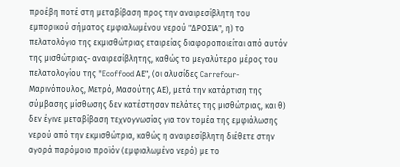προέβη ποτέ στη μεταβίβαση προς την αναιρεσίβλητη του εμπορικού σήματος εμφιαλωμένου νερού "ΔΡΟΣΙΑ", η) το πελατολόγιο της εκμισθώτριας εταιρείας διαφοροποιείται από αυτόν της μισθώτριας- αναιρεσίβλητης, καθώς το μεγαλύτερο μέρος του πελατολογίου της "Ecoffood ΑΕ", (οι αλυσίδες Carrefour-Μαρινόπουλος, Μετρό, Μασούτης ΑΕ), μετά την κατάρτιση της σύμβασης μίσθωσης δεν κατέστησαν πελάτες της μισθώτριας, και θ) δεν έγινε μεταβίβαση τεχνογνωσίας για τον τομέα της εμφιάλωσης νερού από την εκμισθώτρια, καθώς η αναιρεσίβλητη διέθετε στην αγορά παρόμοιο προϊόν (εμφιαλωμένο νερό) με το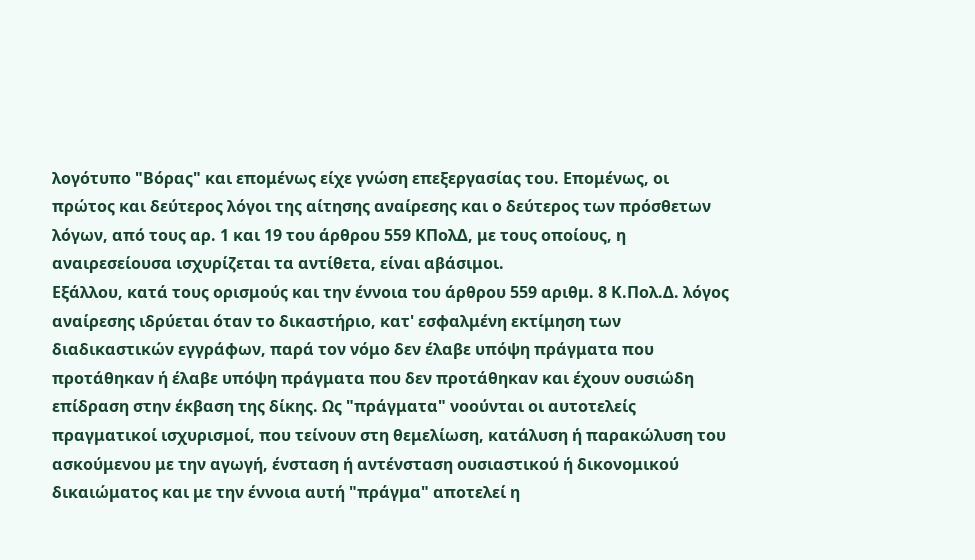λογότυπο "Βόρας" και επομένως είχε γνώση επεξεργασίας του. Επομένως, οι πρώτος και δεύτερος λόγοι της αίτησης αναίρεσης και ο δεύτερος των πρόσθετων λόγων, από τους αρ. 1 και 19 του άρθρου 559 ΚΠολΔ, με τους οποίους, η αναιρεσείουσα ισχυρίζεται τα αντίθετα, είναι αβάσιμοι.
Εξάλλου, κατά τους ορισμούς και την έννοια του άρθρου 559 αριθμ. 8 Κ.Πολ.Δ. λόγος αναίρεσης ιδρύεται όταν το δικαστήριο, κατ' εσφαλμένη εκτίμηση των διαδικαστικών εγγράφων, παρά τον νόμο δεν έλαβε υπόψη πράγματα που προτάθηκαν ή έλαβε υπόψη πράγματα που δεν προτάθηκαν και έχουν ουσιώδη επίδραση στην έκβαση της δίκης. Ως "πράγματα" νοούνται οι αυτοτελείς πραγματικοί ισχυρισμοί, που τείνουν στη θεμελίωση, κατάλυση ή παρακώλυση του ασκούμενου με την αγωγή, ένσταση ή αντένσταση ουσιαστικού ή δικονομικού δικαιώματος και με την έννοια αυτή "πράγμα" αποτελεί η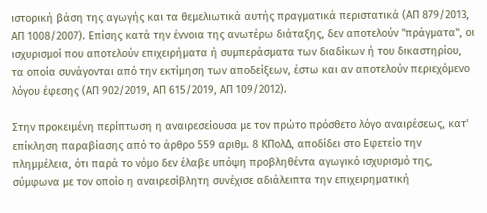ιστορική βάση της αγωγής και τα θεμελιωτικά αυτής πραγματικά περιστατικά (ΑΠ 879/2013, ΑΠ 1008/2007). Επίσης κατά την έννοια της ανωτέρω διάταξης, δεν αποτελούν "πράγματα", οι ισχυρισμοί που αποτελούν επιχειρήματα ή συμπεράσματα των διαδίκων ή του δικαστηρίου, τα οποία συνάγονται από την εκτίμηση των αποδείξεων, έστω και αν αποτελούν περιεχόμενο λόγου έφεσης (ΑΠ 902/2019, ΑΠ 615/2019, ΑΠ 109/2012).

Στην προκειμένη περίπτωση η αναιρεσείουσα με τον πρώτο πρόσθετο λόγο αναιρέσεως, κατ' επίκληση παραβίασης από το άρθρο 559 αριθμ. 8 ΚΠολΔ, αποδίδει στο Εφετείο την πλημμέλεια, ότι παρά το νόμο δεν έλαβε υπόψη προβληθέντα αγωγικό ισχυρισμό της, σύμφωνα με τον οποίο η αναιρεσίβλητη συνέχισε αδιάλειπτα την επιχειρηματική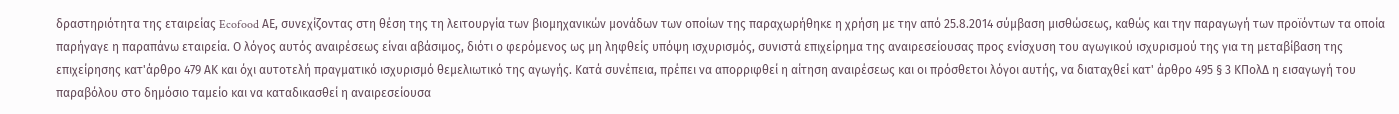δραστηριότητα της εταιρείας Ecofood ΑΕ, συνεχίζοντας στη θέση της τη λειτουργία των βιομηχανικών μονάδων των οποίων της παραχωρήθηκε η χρήση με την από 25.8.2014 σύμβαση μισθώσεως, καθώς και την παραγωγή των προϊόντων τα οποία παρήγαγε η παραπάνω εταιρεία. Ο λόγος αυτός αναιρέσεως είναι αβάσιμος, διότι ο φερόμενος ως μη ληφθείς υπόψη ισχυρισμός, συνιστά επιχείρημα της αναιρεσείουσας προς ενίσχυση του αγωγικού ισχυρισμού της για τη μεταβίβαση της επιχείρησης κατ'άρθρο 479 ΑΚ και όχι αυτοτελή πραγματικό ισχυρισμό θεμελιωτικό της αγωγής. Κατά συνέπεια, πρέπει να απορριφθεί η αίτηση αναιρέσεως και οι πρόσθετοι λόγοι αυτής, να διαταχθεί κατ' άρθρο 495 § 3 ΚΠολΔ η εισαγωγή του παραβόλου στο δημόσιο ταμείο και να καταδικασθεί η αναιρεσείουσα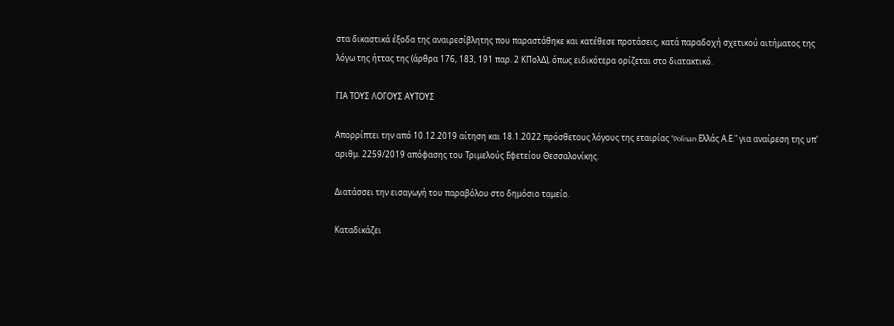στα δικαστικά έξοδα της αναιρεσίβλητης που παραστάθηκε και κατέθεσε προτάσεις, κατά παραδοχή σχετικού αιτήματος της λόγω της ήττας της (άρθρα 176, 183, 191 παρ. 2 ΚΠολΔ), όπως ειδικότερα ορίζεται στο διατακτικό.

ΓΙΑ ΤΟΥΣ ΛΟΓΟΥΣ ΑΥΤΟΥΣ

Απορρίπτει την από 10.12.2019 αίτηση και 18.1.2022 πρόσθετους λόγους της εταιρίας "Polisan Ελλάς Α.Ε." για αναίρεση της υπ' αριθμ. 2259/2019 απόφασης του Τριμελούς Εφετείου Θεσσαλονίκης.

Διατάσσει την εισαγωγή του παραβόλου στο δημόσιο ταμείο.

Καταδικάζει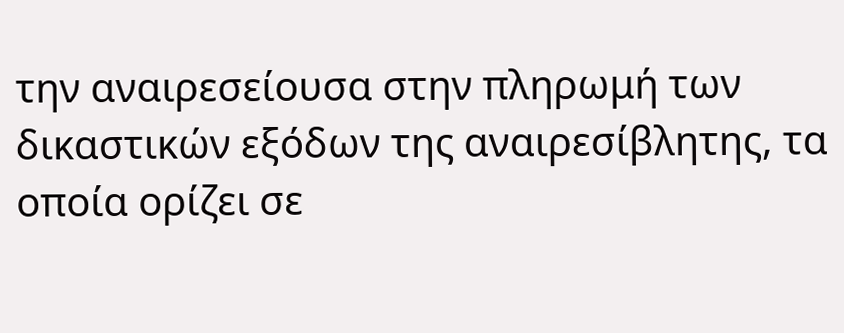την αναιρεσείουσα στην πληρωμή των δικαστικών εξόδων της αναιρεσίβλητης, τα οποία ορίζει σε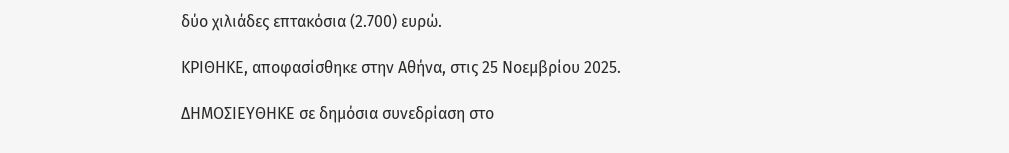δύο χιλιάδες επτακόσια (2.700) ευρώ.

ΚΡΙΘΗΚΕ, αποφασίσθηκε στην Αθήνα, στις 25 Νοεμβρίου 2025.

ΔΗΜΟΣΙΕΥΘΗΚΕ σε δημόσια συνεδρίαση στο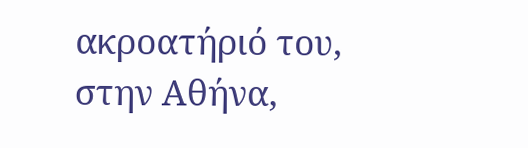ακροατήριό του, στην Αθήνα,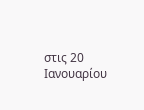στις 20 Ιανουαρίου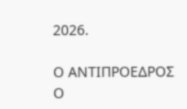2026.

Ο ΑΝΤΙΠΡΟΕΔΡΟΣ Ο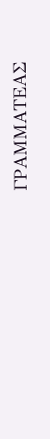ΓΡΑΜΜΑΤΕΑΣ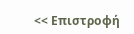<< Επιστροφή